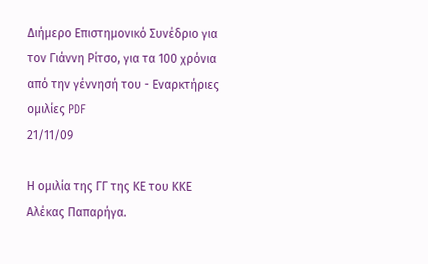Διήμερο Επιστημονικό Συνέδριο για τον Γιάννη Ρίτσο, για τα 100 χρόνια από την γέννησή του - Εναρκτήριες ομιλίες PDF
21/11/09

Η ομιλία της ΓΓ της ΚΕ του ΚΚΕ Αλέκας Παπαρήγα.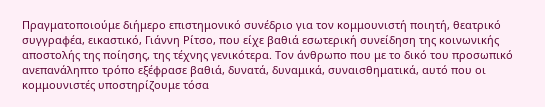Πραγματοποιούμε διήμερο επιστημονικό συνέδριο για τον κομμουνιστή ποιητή, θεατρικό συγγραφέα, εικαστικό, Γιάννη Ρίτσο, που είχε βαθιά εσωτερική συνείδηση της κοινωνικής αποστολής της ποίησης, της τέχνης γενικότερα. Τον άνθρωπο που με το δικό του προσωπικό ανεπανάληπτο τρόπο εξέφρασε βαθιά, δυνατά, δυναμικά, συναισθηματικά, αυτό που οι κομμουνιστές υποστηρίζουμε τόσα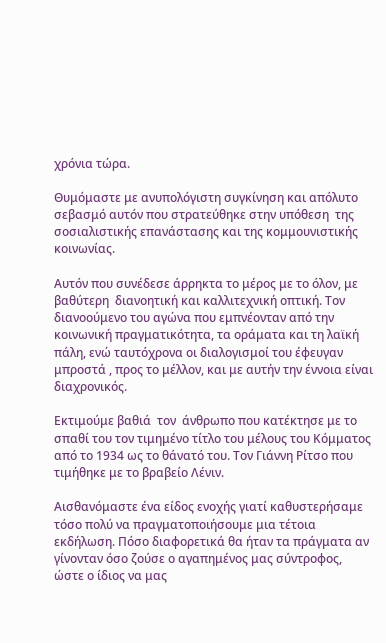χρόνια τώρα.

Θυμόμαστε με ανυπολόγιστη συγκίνηση και απόλυτο σεβασμό αυτόν που στρατεύθηκε στην υπόθεση  της σοσιαλιστικής επανάστασης και της κομμουνιστικής κοινωνίας.

Αυτόν που συνέδεσε άρρηκτα το μέρος με το όλον, με βαθύτερη  διανοητική και καλλιτεχνική οπτική. Τον διανοούμενο του αγώνα που εμπνέονταν από την κοινωνική πραγματικότητα, τα οράματα και τη λαϊκή πάλη, ενώ ταυτόχρονα οι διαλογισμοί του έφευγαν μπροστά , προς το μέλλον, και με αυτήν την έννοια είναι διαχρονικός.

Εκτιμούμε βαθιά  τον  άνθρωπο που κατέκτησε με το σπαθί του τον τιμημένο τίτλο του μέλους του Κόμματος  από το 1934 ως το θάνατό του. Τον Γιάννη Ρίτσο που τιμήθηκε με το βραβείο Λένιν.

Αισθανόμαστε ένα είδος ενοχής γιατί καθυστερήσαμε τόσο πολύ να πραγματοποιήσουμε μια τέτοια εκδήλωση. Πόσο διαφορετικά θα ήταν τα πράγματα αν γίνονταν όσο ζούσε ο αγαπημένος μας σύντροφος, ώστε ο ίδιος να μας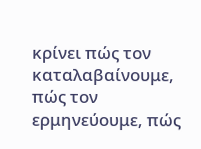κρίνει πώς τον καταλαβαίνουμε, πώς τον ερμηνεύουμε, πώς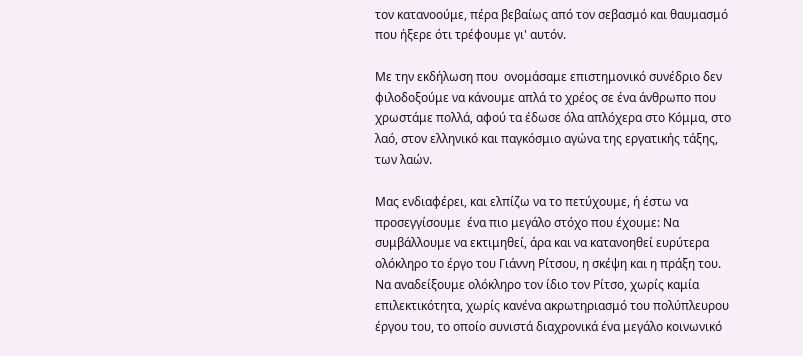τον κατανοούμε, πέρα βεβαίως από τον σεβασμό και θαυμασμό που ήξερε ότι τρέφουμε γι' αυτόν.

Με την εκδήλωση που  ονομάσαμε επιστημονικό συνέδριο δεν φιλοδοξούμε να κάνουμε απλά το χρέος σε ένα άνθρωπο που χρωστάμε πολλά, αφού τα έδωσε όλα απλόχερα στο Κόμμα, στο λαό, στον ελληνικό και παγκόσμιο αγώνα της εργατικής τάξης, των λαών.

Μας ενδιαφέρει, και ελπίζω να το πετύχουμε, ή έστω να προσεγγίσουμε  ένα πιο μεγάλο στόχο που έχουμε: Να συμβάλλουμε να εκτιμηθεί, άρα και να κατανοηθεί ευρύτερα ολόκληρο το έργο του Γιάννη Ρίτσου, η σκέψη και η πράξη του. Να αναδείξουμε ολόκληρο τον ίδιο τον Ρίτσο, χωρίς καμία επιλεκτικότητα, χωρίς κανένα ακρωτηριασμό του πολύπλευρου  έργου του, το οποίο συνιστά διαχρονικά ένα μεγάλο κοινωνικό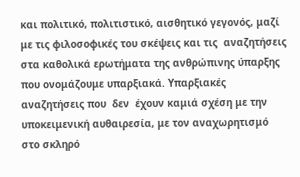και πολιτικό, πολιτιστικό, αισθητικό γεγονός, μαζί με τις φιλοσοφικές του σκέψεις και τις  αναζητήσεις στα καθολικά ερωτήματα της ανθρώπινης ύπαρξης που ονομάζουμε υπαρξιακά. Υπαρξιακές αναζητήσεις που  δεν  έχουν καμιά σχέση με την υποκειμενική αυθαιρεσία, με τον αναχωρητισμό στο σκληρό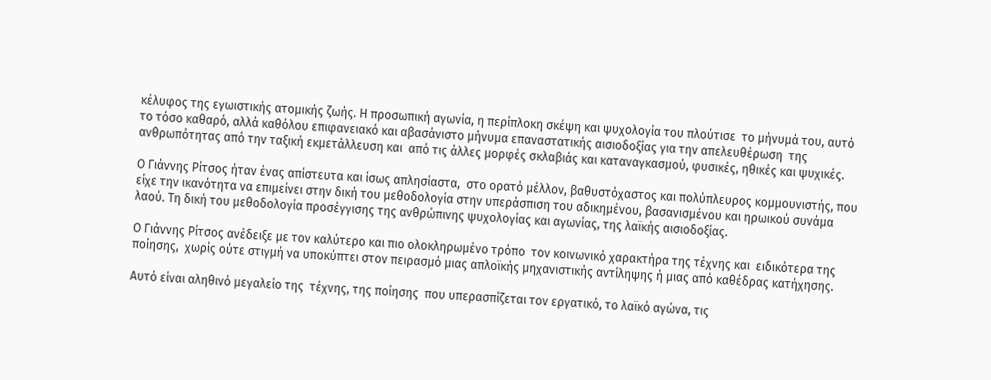κέλυφος της εγωιστικής ατομικής ζωής. Η προσωπική αγωνία, η περίπλοκη σκέψη και ψυχολογία του πλούτισε  το μήνυμά του, αυτό το τόσο καθαρό, αλλά καθόλου επιφανειακό και αβασάνιστο μήνυμα επαναστατικής αισιοδοξίας για την απελευθέρωση  της ανθρωπότητας από την ταξική εκμετάλλευση και  από τις άλλες μορφές σκλαβιάς και καταναγκασμού, φυσικές, ηθικές και ψυχικές.

Ο Γιάννης Ρίτσος ήταν ένας απίστευτα και ίσως απλησίαστα,  στο ορατό μέλλον, βαθυστόχαστος και πολύπλευρος κομμουνιστής, που είχε την ικανότητα να επιμείνει στην δική του μεθοδολογία στην υπεράσπιση του αδικημένου, βασανισμένου και ηρωικού συνάμα λαού. Τη δική του μεθοδολογία προσέγγισης της ανθρώπινης ψυχολογίας και αγωνίας, της λαϊκής αισιοδοξίας.

Ο Γιάννης Ρίτσος ανέδειξε με τον καλύτερο και πιο ολοκληρωμένο τρόπο  τον κοινωνικό χαρακτήρα της τέχνης και  ειδικότερα της ποίησης,  χωρίς ούτε στιγμή να υποκύπτει στον πειρασμό μιας απλοϊκής μηχανιστικής αντίληψης ή μιας από καθέδρας κατήχησης.

Αυτό είναι αληθινό μεγαλείο της  τέχνης, της ποίησης  που υπερασπίζεται τον εργατικό, το λαϊκό αγώνα, τις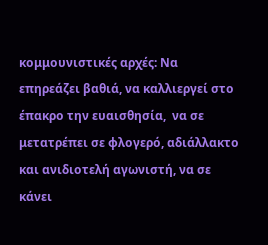κομμουνιστικές αρχές: Να  επηρεάζει βαθιά, να καλλιεργεί στο έπακρο την ευαισθησία,  να σε μετατρέπει σε φλογερό, αδιάλλακτο και ανιδιοτελή αγωνιστή, να σε κάνει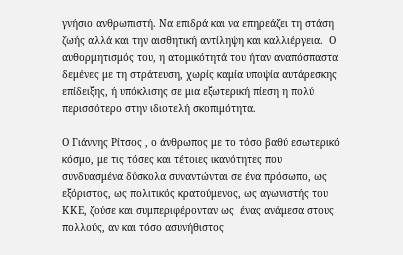γνήσιο ανθρωπιστή. Να επιδρά και να επηρεάζει τη στάση ζωής αλλά και την αισθητική αντίληψη και καλλιέργεια.  Ο αυθορμητισμός του, η ατομικότητά του ήταν αναπόσπαστα δεμένες με τη στράτευση, χωρίς καμία υποψία αυτάρεσκης επίδειξης, ή υπόκλισης σε μια εξωτερική πίεση η πολύ περισσότερο στην ιδιοτελή σκοπιμότητα.

Ο Γιάννης Ρίτσος , ο άνθρωπος με το τόσο βαθύ εσωτερικό κόσμο, με τις τόσες και τέτοιες ικανότητες που συνδυασμένα δύσκολα συναντώνται σε ένα πρόσωπο, ως εξόριστος, ως πολιτικός κρατούμενος, ως αγωνιστής του ΚΚΕ, ζούσε και συμπεριφέρονταν ως  ένας ανάμεσα στους πολλούς, αν και τόσο ασυνήθιστος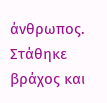άνθρωπος. Στάθηκε βράχος και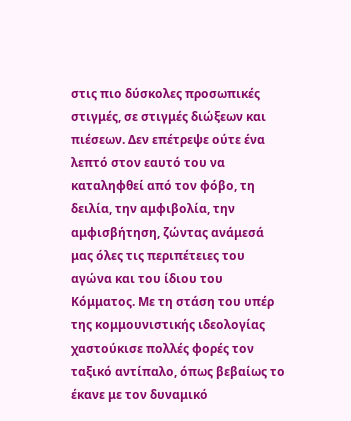στις πιο δύσκολες προσωπικές στιγμές, σε στιγμές διώξεων και πιέσεων. Δεν επέτρεψε ούτε ένα λεπτό στον εαυτό του να καταληφθεί από τον φόβο, τη δειλία, την αμφιβολία, την αμφισβήτηση, ζώντας ανάμεσά μας όλες τις περιπέτειες του αγώνα και του ίδιου του Κόμματος. Με τη στάση του υπέρ της κομμουνιστικής ιδεολογίας  χαστούκισε πολλές φορές τον ταξικό αντίπαλο, όπως βεβαίως το έκανε με τον δυναμικό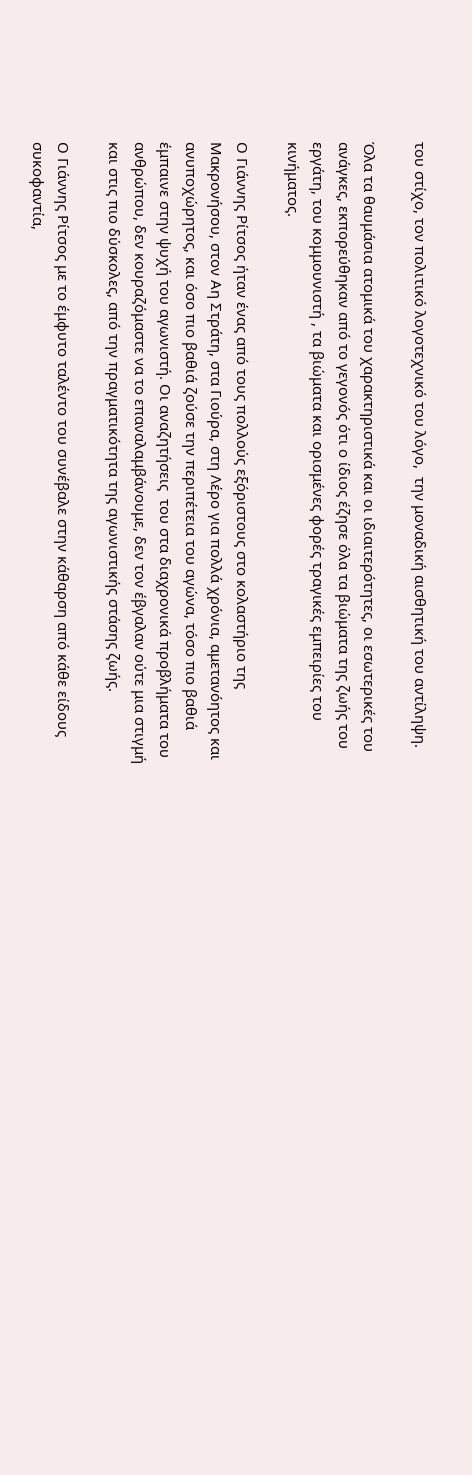του στίχο, τον πολιτικό λογοτεχνικό του λόγο,  την μοναδική αισθητική του αντίληψη.

Όλα τα θαυμάσια ατομικά του χαρακτηριστικά και οι ιδιαιτερότητες, οι εσωτερικές του ανάγκες, εκπορεύθηκαν από το γεγονός ότι ο ίδιος έζησε όλα τα βιώματα της ζωής του εργάτη, του κομμουνιστή , τα βιώματα και ορισμένες φορές τραγικές εμπειρίες του κινήματος.

Ο Γιάννης Ρίτσος ήταν ένας από τους πολλούς εξόριστους στο κολαστήριο της Μακρονήσου, στον Αη Στράτη, στα Γιούρα, στη Λέρο για πολλά χρόνια, αμετανόητος και ανυποχώρητος, και όσο πιο βαθιά ζούσε την περιπέτεια του αγώνα, τόσο πιο βαθιά έμπαινε στην ψυχή του αγωνιστή. Οι αναζητήσεις  του στα διαχρονικά προβλήματα του ανθρώπου, δεν κουραζόμαστε να το επαναλαμβάνουμε, δεν τον έβγαλαν ούτε μια στιγμή και στις πιο δύσκολες, από την πραγματικότητα της αγωνιστικής στάσης ζωής.

Ο Γιάννης Ρίτσος με το έμφυτο ταλέντο του συνέβαλε στην κάθαρση από κάθε είδους συκοφαντία,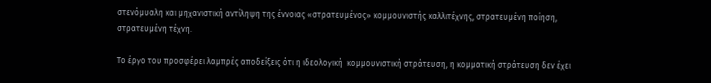στενόμυαλη και μηχανιστική αντίληψη της έννοιας «στρατευμένος» κομμουνιστής καλλιτέχνης, στρατευμένη ποίηση, στρατευμένη τέχνη.

Το έργο του προσφέρει λαμπρές αποδείξεις ότι η ιδεολογική  κομμουνιστική στράτευση, η κομματική στράτευση δεν έχει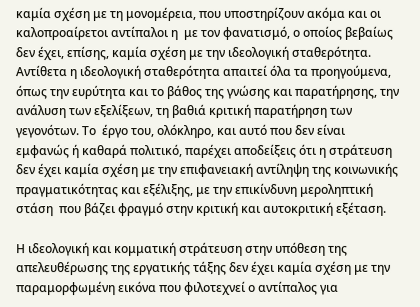καμία σχέση με τη μονομέρεια, που υποστηρίζουν ακόμα και οι καλοπροαίρετοι αντίπαλοι η  με τον φανατισμό, ο οποίος βεβαίως δεν έχει, επίσης, καμία σχέση με την ιδεολογική σταθερότητα.  Αντίθετα η ιδεολογική σταθερότητα απαιτεί όλα τα προηγούμενα, όπως την ευρύτητα και το βάθος της γνώσης και παρατήρησης, την ανάλυση των εξελίξεων, τη βαθιά κριτική παρατήρηση των  γεγονότων. Το  έργο του, ολόκληρο, και αυτό που δεν είναι εμφανώς ή καθαρά πολιτικό, παρέχει αποδείξεις ότι η στράτευση δεν έχει καμία σχέση με την επιφανειακή αντίληψη της κοινωνικής πραγματικότητας και εξέλιξης, με την επικίνδυνη μεροληπτική στάση  που βάζει φραγμό στην κριτική και αυτοκριτική εξέταση.

Η ιδεολογική και κομματική στράτευση στην υπόθεση της  απελευθέρωσης της εργατικής τάξης δεν έχει καμία σχέση με την παραμορφωμένη εικόνα που φιλοτεχνεί ο αντίπαλος για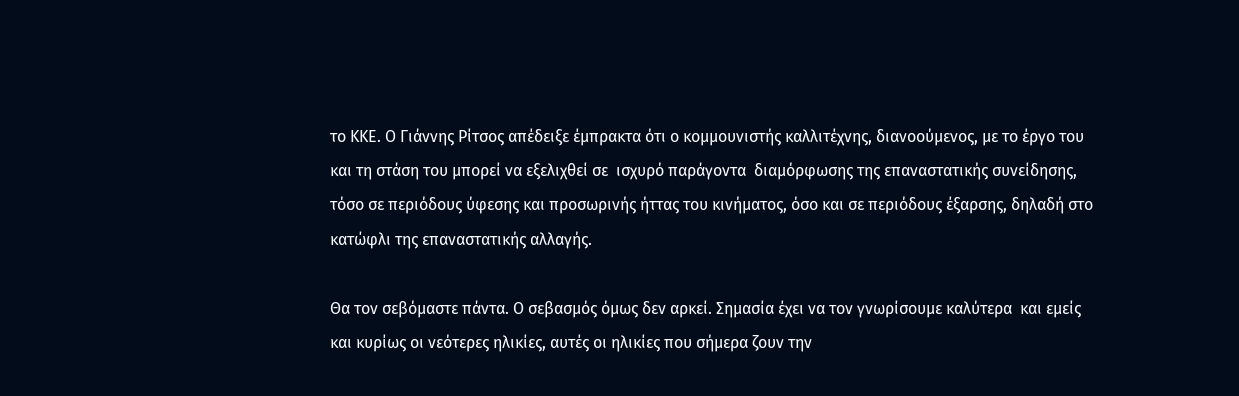το ΚΚΕ. Ο Γιάννης Ρίτσος απέδειξε έμπρακτα ότι ο κομμουνιστής καλλιτέχνης, διανοούμενος, με το έργο του και τη στάση του μπορεί να εξελιχθεί σε  ισχυρό παράγοντα  διαμόρφωσης της επαναστατικής συνείδησης, τόσο σε περιόδους ύφεσης και προσωρινής ήττας του κινήματος, όσο και σε περιόδους έξαρσης, δηλαδή στο κατώφλι της επαναστατικής αλλαγής.

Θα τον σεβόμαστε πάντα. Ο σεβασμός όμως δεν αρκεί. Σημασία έχει να τον γνωρίσουμε καλύτερα  και εμείς και κυρίως οι νεότερες ηλικίες, αυτές οι ηλικίες που σήμερα ζουν την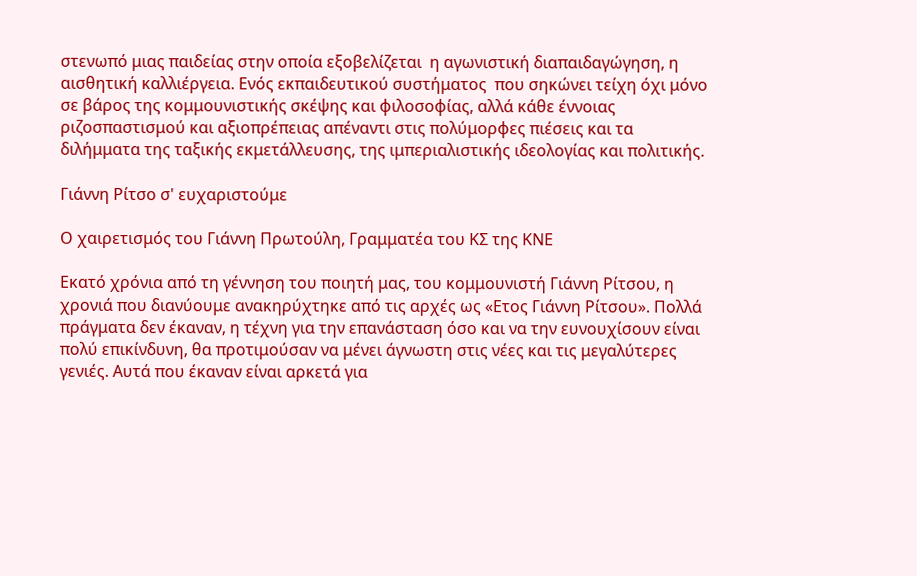στενωπό μιας παιδείας στην οποία εξοβελίζεται  η αγωνιστική διαπαιδαγώγηση, η αισθητική καλλιέργεια. Ενός εκπαιδευτικού συστήματος  που σηκώνει τείχη όχι μόνο σε βάρος της κομμουνιστικής σκέψης και φιλοσοφίας, αλλά κάθε έννοιας ριζοσπαστισμού και αξιοπρέπειας απέναντι στις πολύμορφες πιέσεις και τα διλήμματα της ταξικής εκμετάλλευσης, της ιμπεριαλιστικής ιδεολογίας και πολιτικής.

Γιάννη Ρίτσο σ' ευχαριστούμε

Ο χαιρετισμός του Γιάννη Πρωτούλη, Γραμματέα του ΚΣ της ΚΝΕ

Εκατό χρόνια από τη γέννηση του ποιητή μας, του κομμουνιστή Γιάννη Ρίτσου, η χρονιά που διανύουμε ανακηρύχτηκε από τις αρχές ως «Ετος Γιάννη Ρίτσου». Πολλά πράγματα δεν έκαναν, η τέχνη για την επανάσταση όσο και να την ευνουχίσουν είναι πολύ επικίνδυνη, θα προτιμούσαν να μένει άγνωστη στις νέες και τις μεγαλύτερες γενιές. Αυτά που έκαναν είναι αρκετά για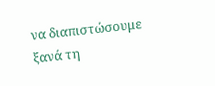να διαπιστώσουμε ξανά τη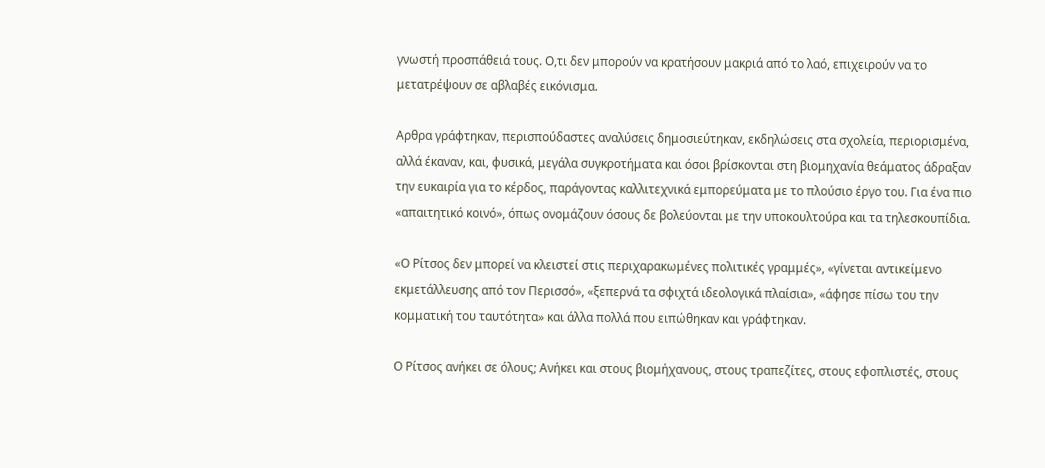γνωστή προσπάθειά τους. Ο,τι δεν μπορούν να κρατήσουν μακριά από το λαό, επιχειρούν να το μετατρέψουν σε αβλαβές εικόνισμα.

Αρθρα γράφτηκαν, περισπούδαστες αναλύσεις δημοσιεύτηκαν, εκδηλώσεις στα σχολεία, περιορισμένα, αλλά έκαναν, και, φυσικά, μεγάλα συγκροτήματα και όσοι βρίσκονται στη βιομηχανία θεάματος άδραξαν την ευκαιρία για το κέρδος, παράγοντας καλλιτεχνικά εμπορεύματα με το πλούσιο έργο του. Για ένα πιο «απαιτητικό κοινό», όπως ονομάζουν όσους δε βολεύονται με την υποκουλτούρα και τα τηλεσκουπίδια.

«Ο Ρίτσος δεν μπορεί να κλειστεί στις περιχαρακωμένες πολιτικές γραμμές», «γίνεται αντικείμενο εκμετάλλευσης από τον Περισσό», «ξεπερνά τα σφιχτά ιδεολογικά πλαίσια», «άφησε πίσω του την κομματική του ταυτότητα» και άλλα πολλά που ειπώθηκαν και γράφτηκαν.

Ο Ρίτσος ανήκει σε όλους; Ανήκει και στους βιομήχανους, στους τραπεζίτες, στους εφοπλιστές, στους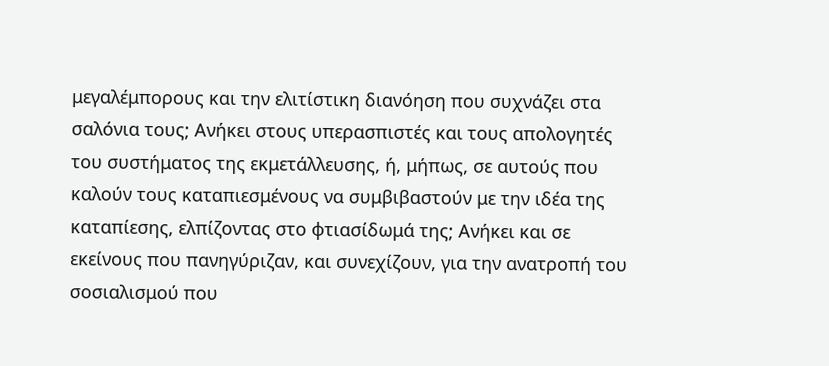μεγαλέμπορους και την ελιτίστικη διανόηση που συχνάζει στα σαλόνια τους; Ανήκει στους υπερασπιστές και τους απολογητές του συστήματος της εκμετάλλευσης, ή, μήπως, σε αυτούς που καλούν τους καταπιεσμένους να συμβιβαστούν με την ιδέα της καταπίεσης, ελπίζοντας στο φτιασίδωμά της; Ανήκει και σε εκείνους που πανηγύριζαν, και συνεχίζουν, για την ανατροπή του σοσιαλισμού που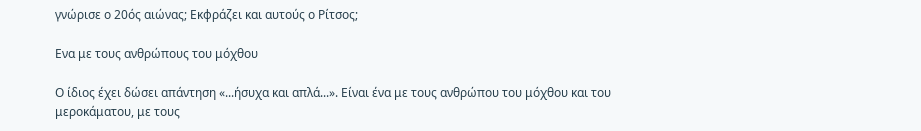γνώρισε ο 20ός αιώνας; Εκφράζει και αυτούς ο Ρίτσος;

Ενα με τους ανθρώπους του μόχθου

Ο ίδιος έχει δώσει απάντηση «...ήσυχα και απλά...». Είναι ένα με τους ανθρώπου του μόχθου και του μεροκάματου, με τους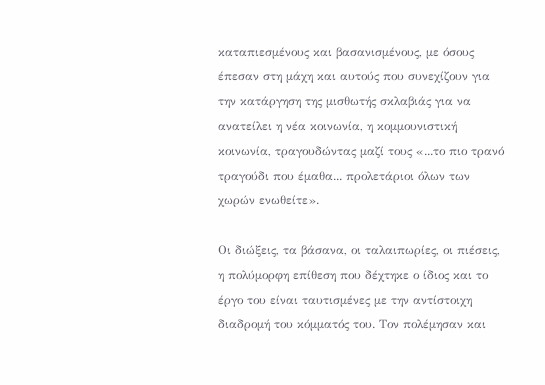καταπιεσμένους και βασανισμένους, με όσους έπεσαν στη μάχη και αυτούς που συνεχίζουν για την κατάργηση της μισθωτής σκλαβιάς για να ανατείλει η νέα κοινωνία, η κομμουνιστική κοινωνία, τραγουδώντας μαζί τους «...το πιο τρανό τραγούδι που έμαθα... προλετάριοι όλων των χωρών ενωθείτε».

Οι διώξεις, τα βάσανα, οι ταλαιπωρίες, οι πιέσεις, η πολύμορφη επίθεση που δέχτηκε ο ίδιος και το έργο του είναι ταυτισμένες με την αντίστοιχη διαδρομή του κόμματός του. Τον πολέμησαν και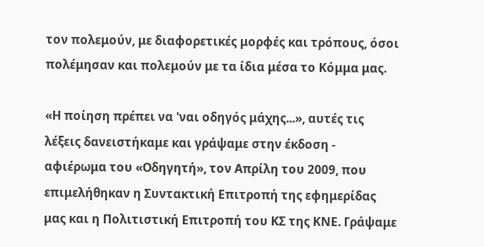τον πολεμούν, με διαφορετικές μορφές και τρόπους, όσοι πολέμησαν και πολεμούν με τα ίδια μέσα το Κόμμα μας.

«Η ποίηση πρέπει να 'ναι οδηγός μάχης...», αυτές τις λέξεις δανειστήκαμε και γράψαμε στην έκδοση - αφιέρωμα του «Οδηγητή», τον Απρίλη του 2009, που επιμελήθηκαν η Συντακτική Επιτροπή της εφημερίδας μας και η Πολιτιστική Επιτροπή του ΚΣ της ΚΝΕ. Γράψαμε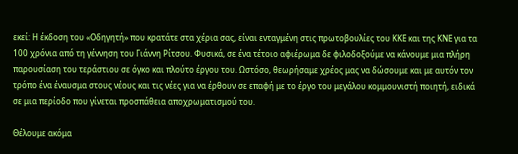εκεί: Η έκδοση του «Οδηγητή» που κρατάτε στα χέρια σας, είναι ενταγμένη στις πρωτοβουλίες του ΚΚΕ και της ΚΝΕ για τα 100 χρόνια από τη γέννηση του Γιάννη Ρίτσου. Φυσικά, σε ένα τέτοιο αφιέρωμα δε φιλοδοξούμε να κάνουμε μια πλήρη παρουσίαση του τεράστιου σε όγκο και πλούτο έργου του. Ωστόσο, θεωρήσαμε χρέος μας να δώσουμε και με αυτόν τον τρόπο ένα έναυσμα στους νέους και τις νέες για να έρθουν σε επαφή με το έργο του μεγάλου κομμουνιστή ποιητή, ειδικά σε μια περίοδο που γίνεται προσπάθεια αποχρωματισμού του.

Θέλουμε ακόμα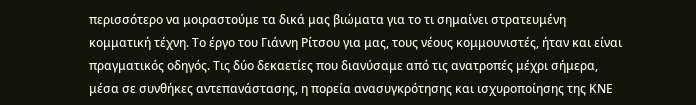περισσότερο να μοιραστούμε τα δικά μας βιώματα για το τι σημαίνει στρατευμένη κομματική τέχνη. Το έργο του Γιάννη Ρίτσου για μας, τους νέους κομμουνιστές, ήταν και είναι πραγματικός οδηγός. Τις δύο δεκαετίες που διανύσαμε από τις ανατροπές μέχρι σήμερα, μέσα σε συνθήκες αντεπανάστασης, η πορεία ανασυγκρότησης και ισχυροποίησης της ΚΝΕ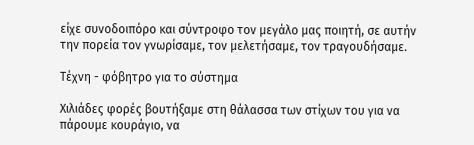είχε συνοδοιπόρο και σύντροφο τον μεγάλο μας ποιητή, σε αυτήν την πορεία τον γνωρίσαμε, τον μελετήσαμε, τον τραγουδήσαμε.

Τέχνη - φόβητρο για το σύστημα

Χιλιάδες φορές βουτήξαμε στη θάλασσα των στίχων του για να πάρουμε κουράγιο, να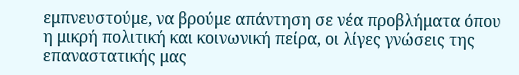εμπνευστούμε, να βρούμε απάντηση σε νέα προβλήματα όπου η μικρή πολιτική και κοινωνική πείρα, οι λίγες γνώσεις της επαναστατικής μας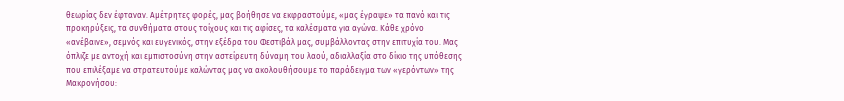θεωρίας δεν έφταναν. Αμέτρητες φορές, μας βοήθησε να εκφραστούμε, «μας έγραψε» τα πανό και τις προκηρύξεις, τα συνθήματα στους τοίχους και τις αφίσες, τα καλέσματα για αγώνα. Κάθε χρόνο «ανέβαινε», σεμνός και ευγενικός, στην εξέδρα του Φεστιβάλ μας, συμβάλλοντας στην επιτυχία του. Μας όπλιζε με αντοχή και εμπιστοσύνη στην αστείρευτη δύναμη του λαού, αδιαλλαξία στο δίκιο της υπόθεσης που επιλέξαμε να στρατευτούμε καλώντας μας να ακολουθήσουμε το παράδειγμα των «γερόντων» της Μακρονήσου: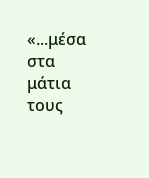«...μέσα στα μάτια τους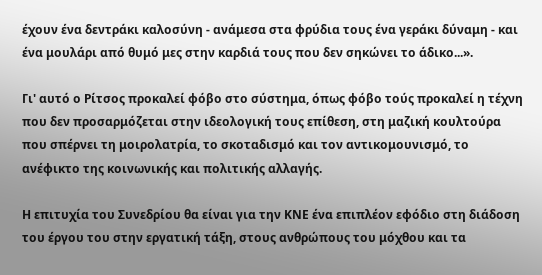έχουν ένα δεντράκι καλοσύνη - ανάμεσα στα φρύδια τους ένα γεράκι δύναμη - και ένα μουλάρι από θυμό μες στην καρδιά τους που δεν σηκώνει το άδικο...».

Γι' αυτό ο Ρίτσος προκαλεί φόβο στο σύστημα, όπως φόβο τούς προκαλεί η τέχνη που δεν προσαρμόζεται στην ιδεολογική τους επίθεση, στη μαζική κουλτούρα που σπέρνει τη μοιρολατρία, το σκοταδισμό και τον αντικομουνισμό, το ανέφικτο της κοινωνικής και πολιτικής αλλαγής.

Η επιτυχία του Συνεδρίου θα είναι για την ΚΝΕ ένα επιπλέον εφόδιο στη διάδοση του έργου του στην εργατική τάξη, στους ανθρώπους του μόχθου και τα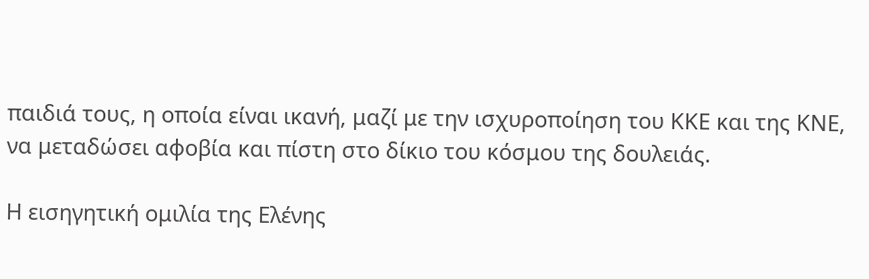παιδιά τους, η οποία είναι ικανή, μαζί με την ισχυροποίηση του ΚΚΕ και της ΚΝΕ, να μεταδώσει αφοβία και πίστη στο δίκιο του κόσμου της δουλειάς.

Η εισηγητική ομιλία της Ελένης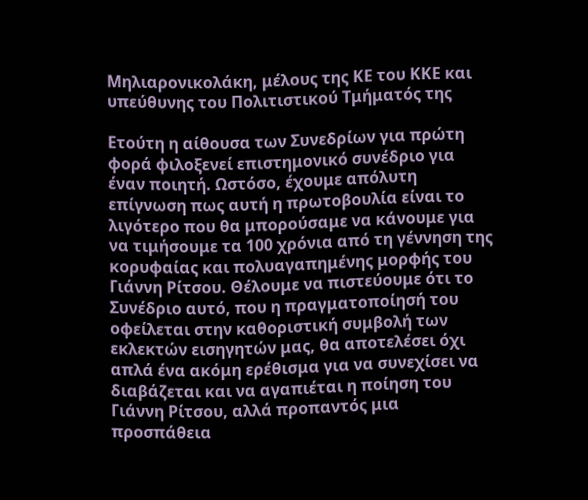Μηλιαρονικολάκη, μέλους της ΚΕ του ΚΚΕ και υπεύθυνης του Πολιτιστικού Τμήματός της

Ετούτη η αίθουσα των Συνεδρίων για πρώτη φορά φιλοξενεί επιστημονικό συνέδριο για έναν ποιητή. Ωστόσο, έχουμε απόλυτη επίγνωση πως αυτή η πρωτοβουλία είναι το λιγότερο που θα μπορούσαμε να κάνουμε για να τιμήσουμε τα 100 χρόνια από τη γέννηση της κορυφαίας και πολυαγαπημένης μορφής του Γιάννη Ρίτσου. Θέλουμε να πιστεύουμε ότι το Συνέδριο αυτό, που η πραγματοποίησή του οφείλεται στην καθοριστική συμβολή των εκλεκτών εισηγητών μας, θα αποτελέσει όχι απλά ένα ακόμη ερέθισμα για να συνεχίσει να διαβάζεται και να αγαπιέται η ποίηση του Γιάννη Ρίτσου, αλλά προπαντός μια προσπάθεια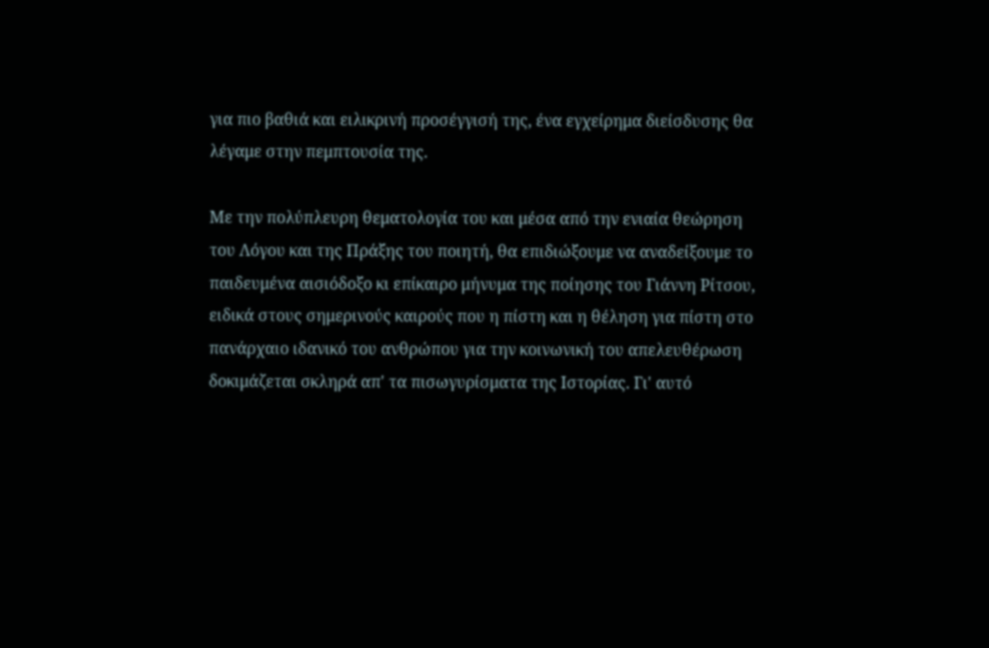για πιο βαθιά και ειλικρινή προσέγγισή της, ένα εγχείρημα διείσδυσης θα λέγαμε στην πεμπτουσία της.

Με την πολύπλευρη θεματολογία του και μέσα από την ενιαία θεώρηση του Λόγου και της Πράξης του ποιητή, θα επιδιώξουμε να αναδείξουμε το παιδευμένα αισιόδοξο κι επίκαιρο μήνυμα της ποίησης του Γιάννη Ρίτσου, ειδικά στους σημερινούς καιρούς που η πίστη και η θέληση για πίστη στο πανάρχαιο ιδανικό του ανθρώπου για την κοινωνική του απελευθέρωση δοκιμάζεται σκληρά απ' τα πισωγυρίσματα της Ιστορίας. Γι' αυτό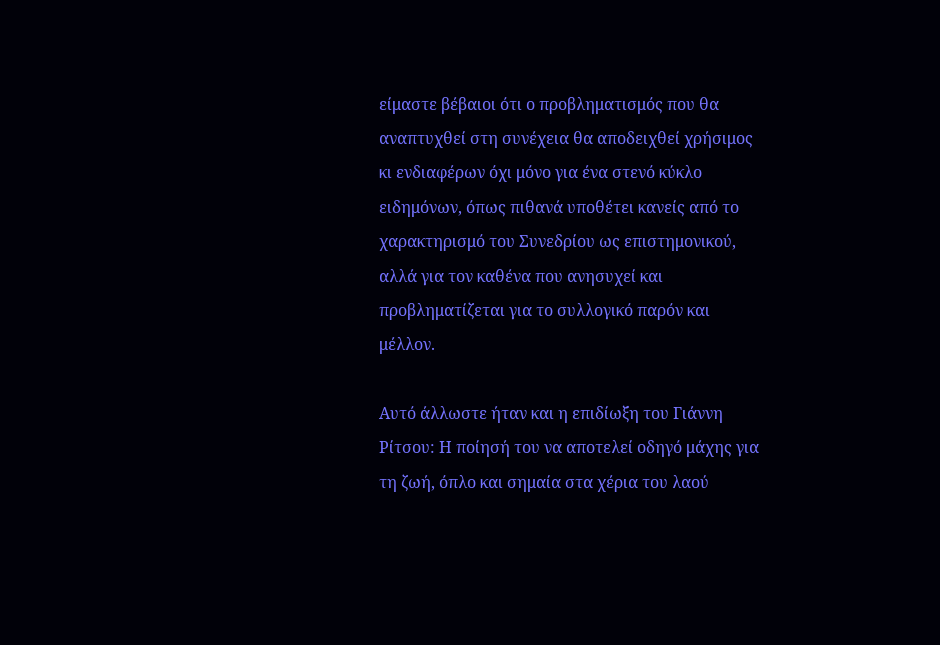είμαστε βέβαιοι ότι ο προβληματισμός που θα αναπτυχθεί στη συνέχεια θα αποδειχθεί χρήσιμος κι ενδιαφέρων όχι μόνο για ένα στενό κύκλο ειδημόνων, όπως πιθανά υποθέτει κανείς από το χαρακτηρισμό του Συνεδρίου ως επιστημονικού, αλλά για τον καθένα που ανησυχεί και προβληματίζεται για το συλλογικό παρόν και μέλλον.

Αυτό άλλωστε ήταν και η επιδίωξη του Γιάννη Ρίτσου: Η ποίησή του να αποτελεί οδηγό μάχης για τη ζωή, όπλο και σημαία στα χέρια του λαού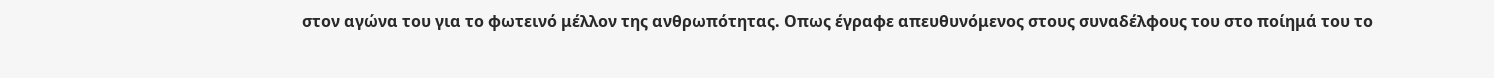στον αγώνα του για το φωτεινό μέλλον της ανθρωπότητας. Οπως έγραφε απευθυνόμενος στους συναδέλφους του στο ποίημά του το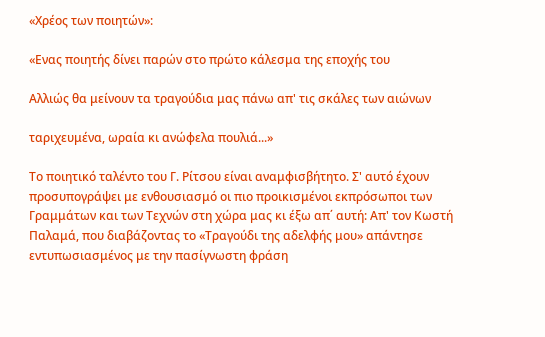«Χρέος των ποιητών»:

«Ενας ποιητής δίνει παρών στο πρώτο κάλεσμα της εποχής του

Αλλιώς θα μείνουν τα τραγούδια μας πάνω απ' τις σκάλες των αιώνων

ταριχευμένα, ωραία κι ανώφελα πουλιά...»

Το ποιητικό ταλέντο του Γ. Ρίτσου είναι αναμφισβήτητο. Σ' αυτό έχουν προσυπογράψει με ενθουσιασμό οι πιο προικισμένοι εκπρόσωποι των Γραμμάτων και των Τεχνών στη χώρα μας κι έξω απ΄ αυτή: Απ' τον Κωστή Παλαμά, που διαβάζοντας το «Τραγούδι της αδελφής μου» απάντησε εντυπωσιασμένος με την πασίγνωστη φράση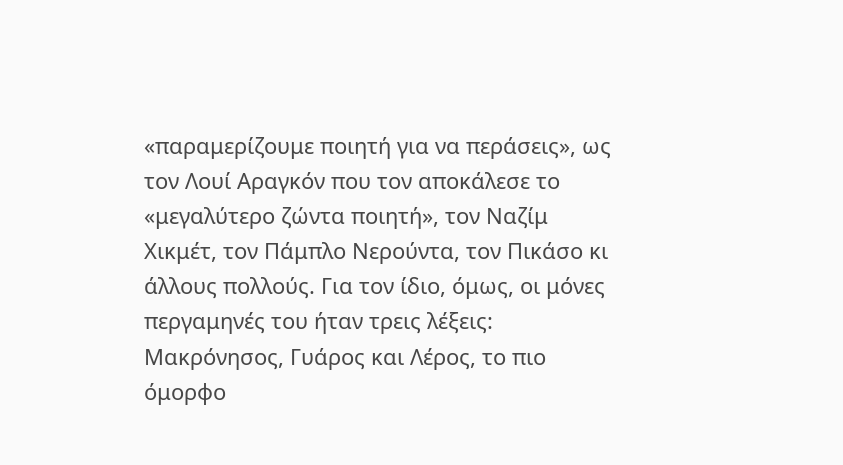«παραμερίζουμε ποιητή για να περάσεις», ως τον Λουί Αραγκόν που τον αποκάλεσε το «μεγαλύτερο ζώντα ποιητή», τον Ναζίμ Χικμέτ, τον Πάμπλο Νερούντα, τον Πικάσο κι άλλους πολλούς. Για τον ίδιο, όμως, οι μόνες περγαμηνές του ήταν τρεις λέξεις: Μακρόνησος, Γυάρος και Λέρος, το πιο όμορφο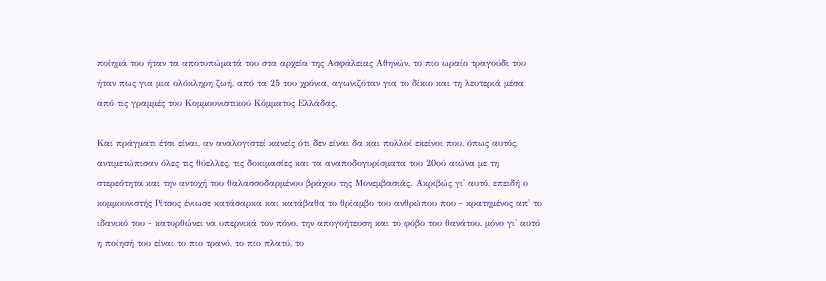ποίημά του ήταν τα αποτυπώματά του στα αρχεία της Ασφάλειας Αθηνών, το πιο ωραίο τραγούδι του ήταν πως για μια ολόκληρη ζωή, από τα 25 του χρόνια, αγωνιζόταν για το δίκιο και τη λευτεριά μέσα από τις γραμμές του Κομμουνιστικού Κόμματος Ελλάδας.

Και πράγματι έτσι είναι, αν αναλογιστεί κανείς ότι δεν είναι δα και πολλοί εκείνοι που, όπως αυτός, αντιμετώπισαν όλες τις θύελλες, τις δοκιμασίες και τα αναποδογυρίσματα του 20ού αιώνα με τη στερεότητα και την αντοχή του θαλασσοδαρμένου βράχου της Μονεμβασιάς. Ακριβώς γι' αυτό, επειδή ο κομμουνιστής Ρίτσος ένιωσε κατάσαρκα και κατάβαθα το θρίαμβο του ανθρώπου που - κρατημένος απ' το ιδανικό του - κατορθώνει να υπερνικά τον πόνο, την απογοήτευση και το φόβο του θανάτου, μόνο γι' αυτό η ποίησή του είναι το πιο τρανό, το πιο πλατύ, το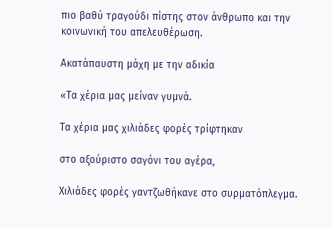πιο βαθύ τραγούδι πίστης στον άνθρωπο και την κοινωνική του απελευθέρωση.

Ακατάπαυστη μάχη με την αδικία

«Τα χέρια μας μείναν γυμνά.

Τα χέρια μας χιλιάδες φορές τρίφτηκαν

στο αξούριστο σαγόνι του αγέρα,

Χιλιάδες φορές γαντζωθήκανε στο συρματόπλεγμα.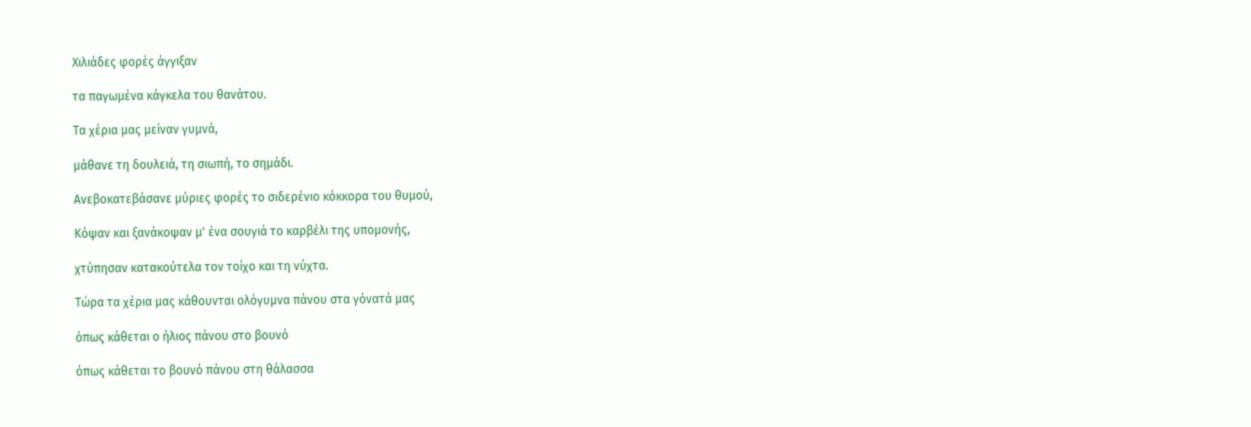Χιλιάδες φορές άγγιξαν

τα παγωμένα κάγκελα του θανάτου.

Τα χέρια μας μείναν γυμνά,

μάθανε τη δουλειά, τη σιωπή, το σημάδι.

Ανεβοκατεβάσανε μύριες φορές το σιδερένιο κόκκορα του θυμού,

Κόψαν και ξανάκοψαν μ' ένα σουγιά το καρβέλι της υπομονής,

χτύπησαν κατακούτελα τον τοίχο και τη νύχτα.

Τώρα τα χέρια μας κάθουνται ολόγυμνα πάνου στα γόνατά μας

όπως κάθεται ο ήλιος πάνου στο βουνό

όπως κάθεται το βουνό πάνου στη θάλασσα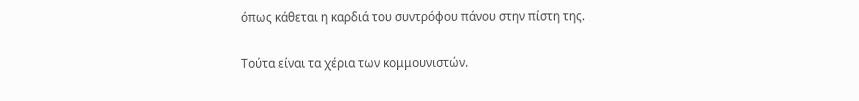όπως κάθεται η καρδιά του συντρόφου πάνου στην πίστη της.

Τούτα είναι τα χέρια των κομμουνιστών.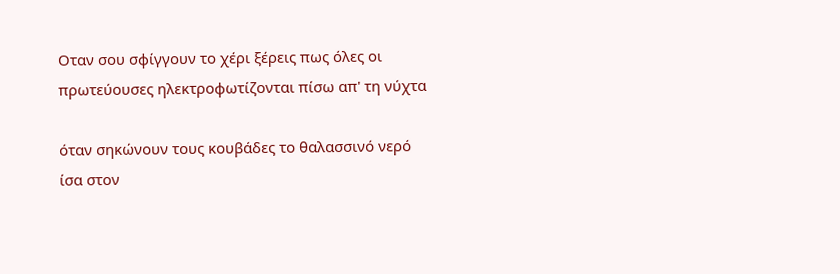Οταν σου σφίγγουν το χέρι ξέρεις πως όλες οι πρωτεύουσες ηλεκτροφωτίζονται πίσω απ' τη νύχτα

όταν σηκώνουν τους κουβάδες το θαλασσινό νερό ίσα στον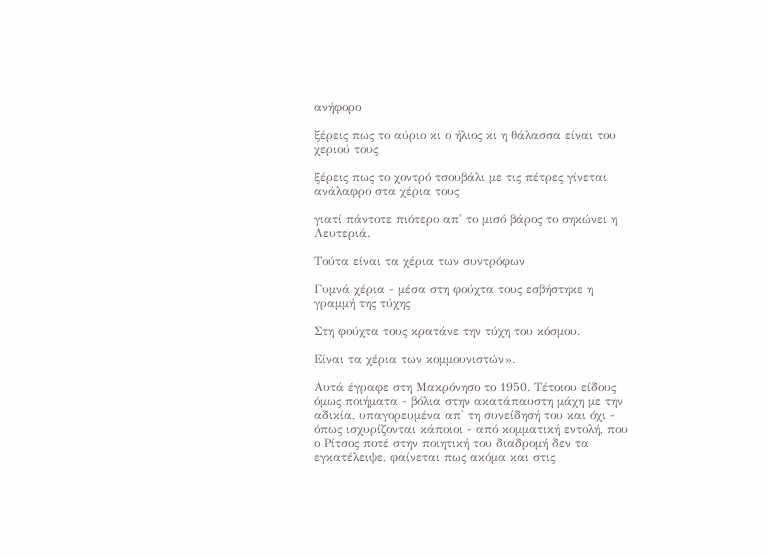ανήφορο

ξέρεις πως το αύριο κι ο ήλιος κι η θάλασσα είναι του χεριού τους

ξέρεις πως το χοντρό τσουβάλι με τις πέτρες γίνεται ανάλαφρο στα χέρια τους

γιατί πάντοτε πιότερο απ' το μισό βάρος το σηκώνει η Λευτεριά.

Τούτα είναι τα χέρια των συντρόφων

Γυμνά χέρια - μέσα στη φούχτα τους εσβήστηκε η γραμμή της τύχης

Στη φούχτα τους κρατάνε την τύχη του κόσμου.

Είναι τα χέρια των κομμουνιστών».

Αυτά έγραφε στη Μακρόνησο το 1950. Τέτοιου είδους όμως ποιήματα - βόλια στην ακατάπαυστη μάχη με την αδικία, υπαγορευμένα απ' τη συνείδησή του και όχι - όπως ισχυρίζονται κάποιοι - από κομματική εντολή, που ο Ρίτσος ποτέ στην ποιητική του διαδρομή δεν τα εγκατέλειψε, φαίνεται πως ακόμα και στις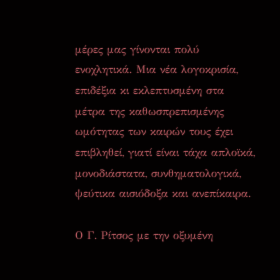μέρες μας γίνονται πολύ ενοχλητικά. Μια νέα λογοκρισία, επιδέξια κι εκλεπτυσμένη στα μέτρα της καθωσπρεπισμένης ωμότητας των καιρών τους έχει επιβληθεί, γιατί είναι τάχα απλοϊκά, μονοδιάστατα, συνθηματολογικά, ψεύτικα αισιόδοξα και ανεπίκαιρα.

Ο Γ. Ρίτσος με την οξυμένη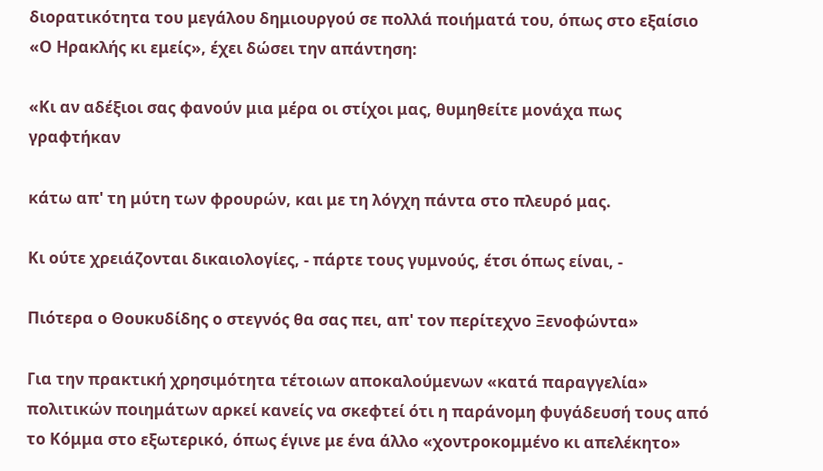διορατικότητα του μεγάλου δημιουργού σε πολλά ποιήματά του, όπως στο εξαίσιο «Ο Ηρακλής κι εμείς», έχει δώσει την απάντηση:

«Κι αν αδέξιοι σας φανούν μια μέρα οι στίχοι μας, θυμηθείτε μονάχα πως γραφτήκαν

κάτω απ' τη μύτη των φρουρών, και με τη λόγχη πάντα στο πλευρό μας.

Κι ούτε χρειάζονται δικαιολογίες, - πάρτε τους γυμνούς, έτσι όπως είναι, -

Πιότερα ο Θουκυδίδης ο στεγνός θα σας πει, απ' τον περίτεχνο Ξενοφώντα»

Για την πρακτική χρησιμότητα τέτοιων αποκαλούμενων «κατά παραγγελία» πολιτικών ποιημάτων αρκεί κανείς να σκεφτεί ότι η παράνομη φυγάδευσή τους από το Κόμμα στο εξωτερικό, όπως έγινε με ένα άλλο «χοντροκομμένο κι απελέκητο»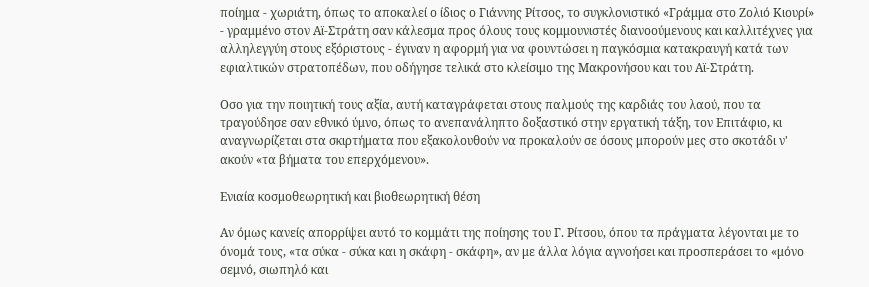ποίημα - χωριάτη, όπως το αποκαλεί ο ίδιος ο Γιάννης Ρίτσος, το συγκλονιστικό «Γράμμα στο Ζολιό Κιουρί» - γραμμένο στον Αϊ-Στράτη σαν κάλεσμα προς όλους τους κομμουνιστές διανοούμενους και καλλιτέχνες για αλληλεγγύη στους εξόριστους - έγιναν η αφορμή για να φουντώσει η παγκόσμια κατακραυγή κατά των εφιαλτικών στρατοπέδων, που οδήγησε τελικά στο κλείσιμο της Μακρονήσου και του Αϊ-Στράτη.

Οσο για την ποιητική τους αξία, αυτή καταγράφεται στους παλμούς της καρδιάς του λαού, που τα τραγούδησε σαν εθνικό ύμνο, όπως το ανεπανάληπτο δοξαστικό στην εργατική τάξη, τον Επιτάφιο, κι αναγνωρίζεται στα σκιρτήματα που εξακολουθούν να προκαλούν σε όσους μπορούν μες στο σκοτάδι ν' ακούν «τα βήματα του επερχόμενου».

Ενιαία κοσμοθεωρητική και βιοθεωρητική θέση

Αν όμως κανείς απορρίψει αυτό το κομμάτι της ποίησης του Γ. Ρίτσου, όπου τα πράγματα λέγονται με το όνομά τους, «τα σύκα - σύκα και η σκάφη - σκάφη», αν με άλλα λόγια αγνοήσει και προσπεράσει το «μόνο σεμνό, σιωπηλό και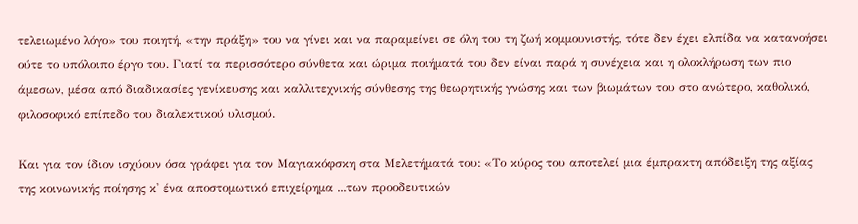τελειωμένο λόγο» του ποιητή, «την πράξη» του να γίνει και να παραμείνει σε όλη του τη ζωή κομμουνιστής, τότε δεν έχει ελπίδα να κατανοήσει ούτε το υπόλοιπο έργο του. Γιατί τα περισσότερο σύνθετα και ώριμα ποιήματά του δεν είναι παρά η συνέχεια και η ολοκλήρωση των πιο άμεσων, μέσα από διαδικασίες γενίκευσης και καλλιτεχνικής σύνθεσης της θεωρητικής γνώσης και των βιωμάτων του στο ανώτερο, καθολικό, φιλοσοφικό επίπεδο του διαλεκτικού υλισμού.

Και για τον ίδιον ισχύουν όσα γράφει για τον Μαγιακόφσκη στα Μελετήματά του: «Το κύρος του αποτελεί μια έμπρακτη απόδειξη της αξίας της κοινωνικής ποίησης κ' ένα αποστομωτικό επιχείρημα ...των προοδευτικών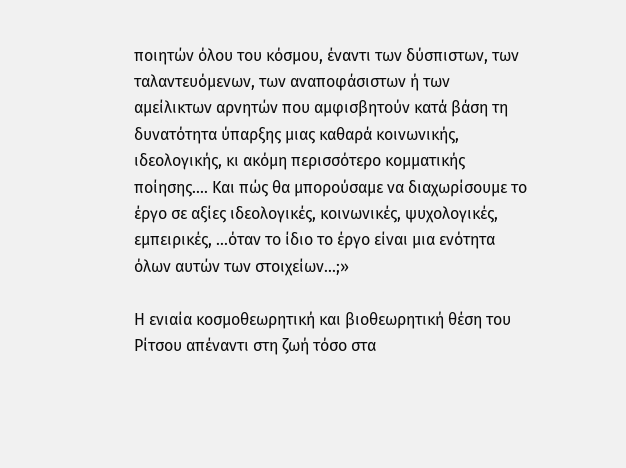ποιητών όλου του κόσμου, έναντι των δύσπιστων, των ταλαντευόμενων, των αναποφάσιστων ή των αμείλικτων αρνητών που αμφισβητούν κατά βάση τη δυνατότητα ύπαρξης μιας καθαρά κοινωνικής, ιδεολογικής, κι ακόμη περισσότερο κομματικής ποίησης.... Και πώς θα μπορούσαμε να διαχωρίσουμε το έργο σε αξίες ιδεολογικές, κοινωνικές, ψυχολογικές, εμπειρικές, ...όταν το ίδιο το έργο είναι μια ενότητα όλων αυτών των στοιχείων...;»

Η ενιαία κοσμοθεωρητική και βιοθεωρητική θέση του Ρίτσου απέναντι στη ζωή τόσο στα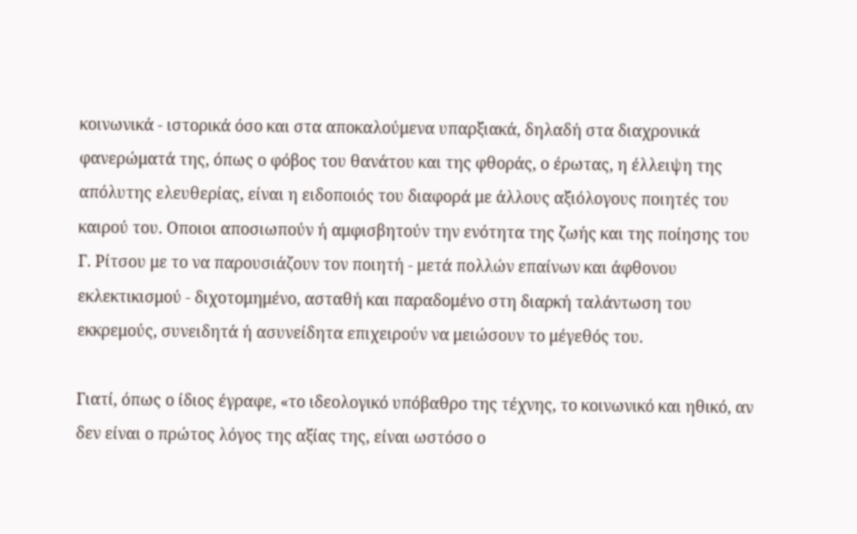κοινωνικά - ιστορικά όσο και στα αποκαλούμενα υπαρξιακά, δηλαδή στα διαχρονικά φανερώματά της, όπως ο φόβος του θανάτου και της φθοράς, ο έρωτας, η έλλειψη της απόλυτης ελευθερίας, είναι η ειδοποιός του διαφορά με άλλους αξιόλογους ποιητές του καιρού του. Οποιοι αποσιωπούν ή αμφισβητούν την ενότητα της ζωής και της ποίησης του Γ. Ρίτσου με το να παρουσιάζουν τον ποιητή - μετά πολλών επαίνων και άφθονου εκλεκτικισμού - διχοτομημένο, ασταθή και παραδομένο στη διαρκή ταλάντωση του εκκρεμούς, συνειδητά ή ασυνείδητα επιχειρούν να μειώσουν το μέγεθός του.

Γιατί, όπως ο ίδιος έγραφε, «το ιδεολογικό υπόβαθρο της τέχνης, το κοινωνικό και ηθικό, αν δεν είναι ο πρώτος λόγος της αξίας της, είναι ωστόσο ο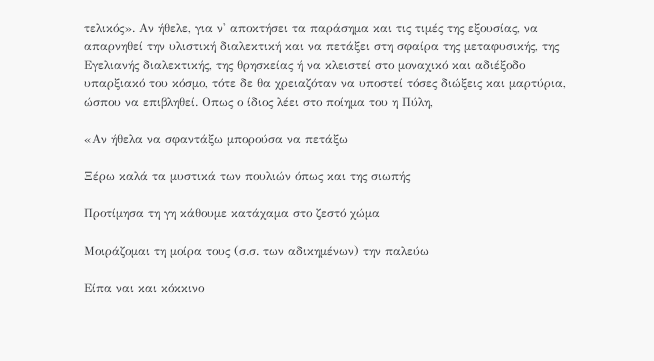τελικός». Αν ήθελε, για ν' αποκτήσει τα παράσημα και τις τιμές της εξουσίας, να απαρνηθεί την υλιστική διαλεκτική και να πετάξει στη σφαίρα της μεταφυσικής, της Εγελιανής διαλεκτικής, της θρησκείας ή να κλειστεί στο μοναχικό και αδιέξοδο υπαρξιακό του κόσμο, τότε δε θα χρειαζόταν να υποστεί τόσες διώξεις και μαρτύρια, ώσπου να επιβληθεί. Οπως ο ίδιος λέει στο ποίημα του η Πύλη,

«Αν ήθελα να σφαντάξω μπορούσα να πετάξω

Ξέρω καλά τα μυστικά των πουλιών όπως και της σιωπής

Προτίμησα τη γη κάθουμε κατάχαμα στο ζεστό χώμα

Μοιράζομαι τη μοίρα τους (σ.σ. των αδικημένων) την παλεύω

Είπα ναι και κόκκινο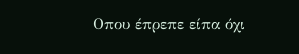Οπου έπρεπε είπα όχι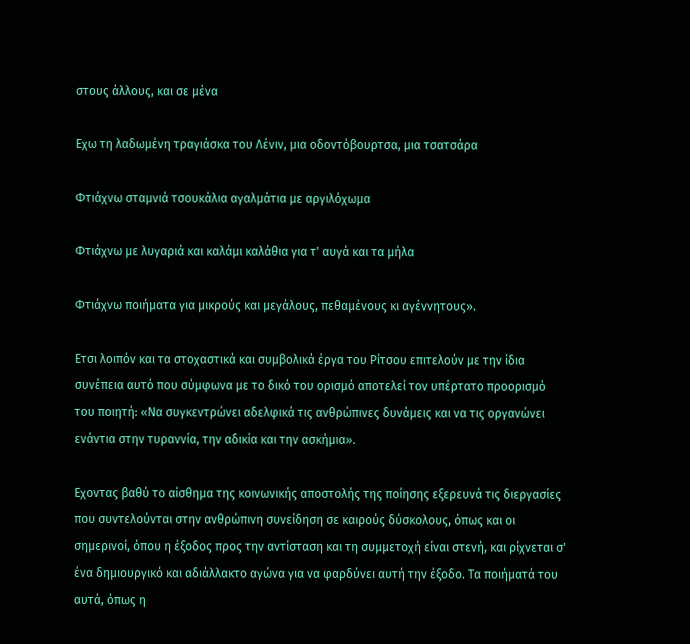στους άλλους, και σε μένα

Εχω τη λαδωμένη τραγιάσκα του Λένιν, μια οδοντόβουρτσα, μια τσατσάρα

Φτιάχνω σταμνιά τσουκάλια αγαλμάτια με αργιλόχωμα

Φτιάχνω με λυγαριά και καλάμι καλάθια για τ' αυγά και τα μήλα

Φτιάχνω ποιήματα για μικρούς και μεγάλους, πεθαμένους κι αγέννητους».

Ετσι λοιπόν και τα στοχαστικά και συμβολικά έργα του Ρίτσου επιτελούν με την ίδια συνέπεια αυτό που σύμφωνα με το δικό του ορισμό αποτελεί τον υπέρτατο προορισμό του ποιητή: «Να συγκεντρώνει αδελφικά τις ανθρώπινες δυνάμεις και να τις οργανώνει ενάντια στην τυραννία, την αδικία και την ασκήμια».

Εχοντας βαθύ το αίσθημα της κοινωνικής αποστολής της ποίησης εξερευνά τις διεργασίες που συντελούνται στην ανθρώπινη συνείδηση σε καιρούς δύσκολους, όπως και οι σημερινοί, όπου η έξοδος προς την αντίσταση και τη συμμετοχή είναι στενή, και ρίχνεται σ' ένα δημιουργικό και αδιάλλακτο αγώνα για να φαρδύνει αυτή την έξοδο. Τα ποιήματά του αυτά, όπως η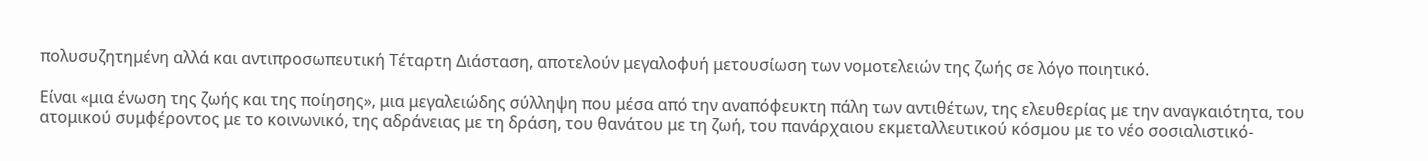πολυσυζητημένη αλλά και αντιπροσωπευτική Τέταρτη Διάσταση, αποτελούν μεγαλοφυή μετουσίωση των νομοτελειών της ζωής σε λόγο ποιητικό.

Είναι «μια ένωση της ζωής και της ποίησης», μια μεγαλειώδης σύλληψη που μέσα από την αναπόφευκτη πάλη των αντιθέτων, της ελευθερίας με την αναγκαιότητα, του ατομικού συμφέροντος με το κοινωνικό, της αδράνειας με τη δράση, του θανάτου με τη ζωή, του πανάρχαιου εκμεταλλευτικού κόσμου με το νέο σοσιαλιστικό-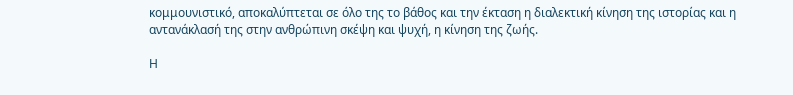κομμουνιστικό, αποκαλύπτεται σε όλο της το βάθος και την έκταση η διαλεκτική κίνηση της ιστορίας και η αντανάκλασή της στην ανθρώπινη σκέψη και ψυχή, η κίνηση της ζωής.

Η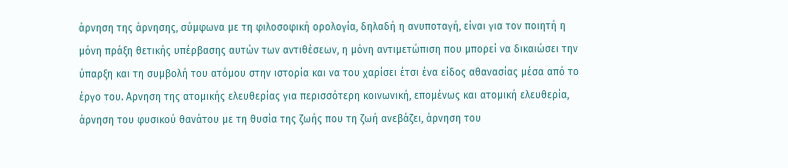άρνηση της άρνησης, σύμφωνα με τη φιλοσοφική ορολογία, δηλαδή η ανυποταγή, είναι για τον ποιητή η μόνη πράξη θετικής υπέρβασης αυτών των αντιθέσεων, η μόνη αντιμετώπιση που μπορεί να δικαιώσει την ύπαρξη και τη συμβολή του ατόμου στην ιστορία και να του χαρίσει έτσι ένα είδος αθανασίας μέσα από το έργο του. Αρνηση της ατομικής ελευθερίας για περισσότερη κοινωνική, επομένως και ατομική ελευθερία, άρνηση του φυσικού θανάτου με τη θυσία της ζωής που τη ζωή ανεβάζει, άρνηση του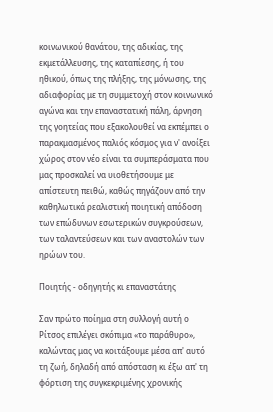κοινωνικού θανάτου, της αδικίας, της εκμετάλλευσης, της καταπίεσης, ή του ηθικού, όπως της πλήξης, της μόνωσης, της αδιαφορίας με τη συμμετοχή στον κοινωνικό αγώνα και την επαναστατική πάλη, άρνηση της γοητείας που εξακολουθεί να εκπέμπει ο παρακμασμένος παλιός κόσμος για ν' ανοίξει χώρος στον νέο είναι τα συμπεράσματα που μας προσκαλεί να υιοθετήσουμε με απίστευτη πειθώ, καθώς πηγάζουν από την καθηλωτικά ρεαλιστική ποιητική απόδοση των επώδυνων εσωτερικών συγκρούσεων, των ταλαντεύσεων και των αναστολών των ηρώων του.

Ποιητής - οδηγητής κι επαναστάτης

Σαν πρώτο ποίημα στη συλλογή αυτή ο Ρίτσος επιλέγει σκόπιμα «το παράθυρο», καλώντας μας να κοιτάξουμε μέσα απ' αυτό τη ζωή, δηλαδή από απόσταση κι έξω απ' τη φόρτιση της συγκεκριμένης χρονικής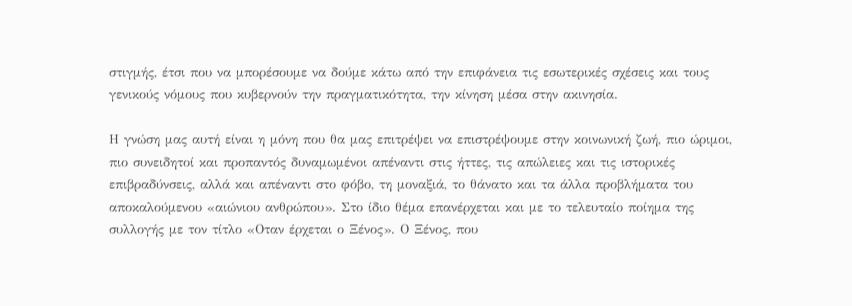στιγμής, έτσι που να μπορέσουμε να δούμε κάτω από την επιφάνεια τις εσωτερικές σχέσεις και τους γενικούς νόμους που κυβερνούν την πραγματικότητα, την κίνηση μέσα στην ακινησία.

Η γνώση μας αυτή είναι η μόνη που θα μας επιτρέψει να επιστρέψουμε στην κοινωνική ζωή, πιο ώριμοι, πιο συνειδητοί και προπαντός δυναμωμένοι απέναντι στις ήττες, τις απώλειες και τις ιστορικές επιβραδύνσεις, αλλά και απέναντι στο φόβο, τη μοναξιά, το θάνατο και τα άλλα προβλήματα του αποκαλούμενου «αιώνιου ανθρώπου». Στο ίδιο θέμα επανέρχεται και με το τελευταίο ποίημα της συλλογής με τον τίτλο «Οταν έρχεται ο Ξένος». Ο Ξένος, που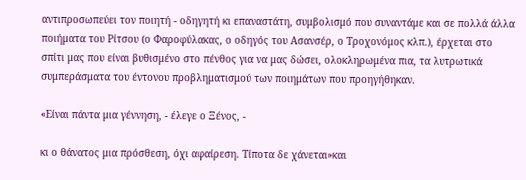αντιπροσωπεύει τον ποιητή - οδηγητή κι επαναστάτη, συμβολισμό που συναντάμε και σε πολλά άλλα ποιήματα του Ρίτσου (ο Φαροφύλακας, ο οδηγός του Ασανσέρ, ο Τροχονόμος κλπ.), έρχεται στο σπίτι μας που είναι βυθισμένο στο πένθος για να μας δώσει, ολοκληρωμένα πια, τα λυτρωτικά συμπεράσματα του έντονου προβληματισμού των ποιημάτων που προηγήθηκαν.

«Είναι πάντα μια γέννηση, - έλεγε ο Ξένος, -

κι ο θάνατος μια πρόσθεση, όχι αφαίρεση. Τίποτα δε χάνεται»και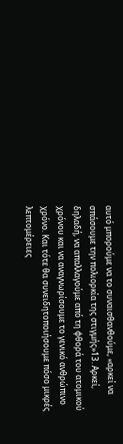αυτό μπορούμε να το συναισθανθούμε, «αρκεί να σπάσουμε την πολιορκία της στιγμής»13. Αρκεί, δηλαδή, να απαλλαγούμε από τη φθορά του ατομικού χρόνου και να αναγνωρίσουμε το γενικό ανθρώπινο χρόνο. Και τότε θα συνειδητοποιήσουμε πόσο μικρές λεπτομέρειες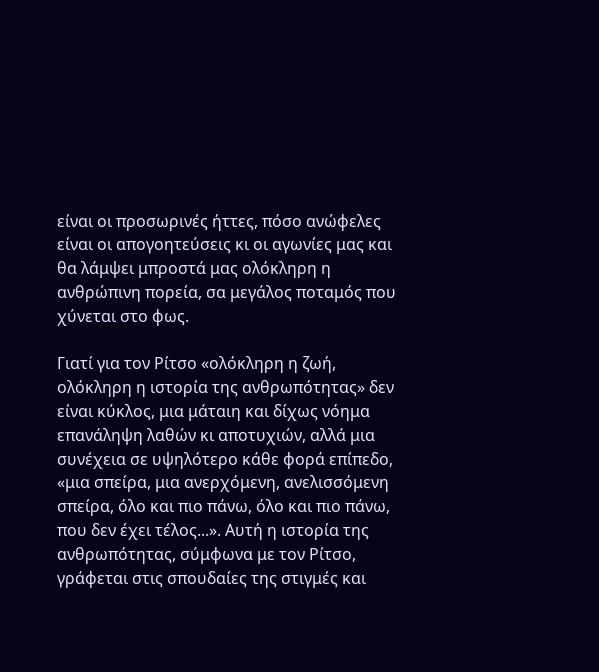είναι οι προσωρινές ήττες, πόσο ανώφελες είναι οι απογοητεύσεις κι οι αγωνίες μας και θα λάμψει μπροστά μας ολόκληρη η ανθρώπινη πορεία, σα μεγάλος ποταμός που χύνεται στο φως.

Γιατί για τον Ρίτσο «ολόκληρη η ζωή, ολόκληρη η ιστορία της ανθρωπότητας» δεν είναι κύκλος, μια μάταιη και δίχως νόημα επανάληψη λαθών κι αποτυχιών, αλλά μια συνέχεια σε υψηλότερο κάθε φορά επίπεδο, «μια σπείρα, μια ανερχόμενη, ανελισσόμενη σπείρα, όλο και πιο πάνω, όλο και πιο πάνω, που δεν έχει τέλος...». Αυτή η ιστορία της ανθρωπότητας, σύμφωνα με τον Ρίτσο, γράφεται στις σπουδαίες της στιγμές και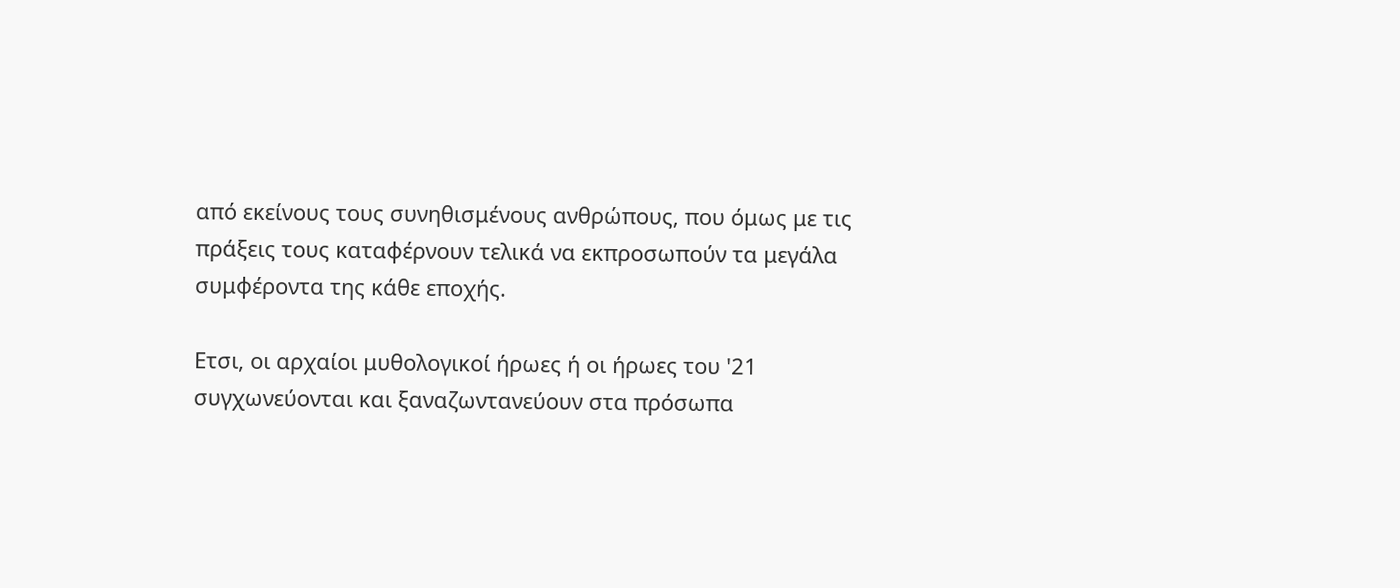από εκείνους τους συνηθισμένους ανθρώπους, που όμως με τις πράξεις τους καταφέρνουν τελικά να εκπροσωπούν τα μεγάλα συμφέροντα της κάθε εποχής.

Ετσι, οι αρχαίοι μυθολογικοί ήρωες ή οι ήρωες του '21 συγχωνεύονται και ξαναζωντανεύουν στα πρόσωπα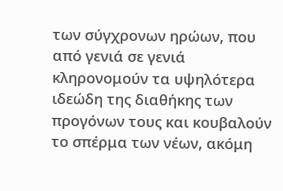των σύγχρονων ηρώων, που από γενιά σε γενιά κληρονομούν τα υψηλότερα ιδεώδη της διαθήκης των προγόνων τους και κουβαλούν το σπέρμα των νέων, ακόμη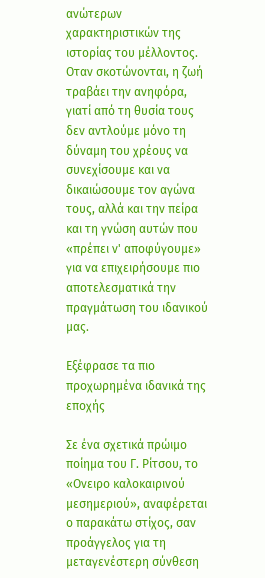ανώτερων χαρακτηριστικών της ιστορίας του μέλλοντος. Οταν σκοτώνονται, η ζωή τραβάει την ανηφόρα, γιατί από τη θυσία τους δεν αντλούμε μόνο τη δύναμη του χρέους να συνεχίσουμε και να δικαιώσουμε τον αγώνα τους, αλλά και την πείρα και τη γνώση αυτών που «πρέπει ν' αποφύγουμε» για να επιχειρήσουμε πιο αποτελεσματικά την πραγμάτωση του ιδανικού μας.

Εξέφρασε τα πιο προχωρημένα ιδανικά της εποχής

Σε ένα σχετικά πρώιμο ποίημα του Γ. Ρίτσου, το «Ονειρο καλοκαιρινού μεσημεριού», αναφέρεται ο παρακάτω στίχος, σαν προάγγελος για τη μεταγενέστερη σύνθεση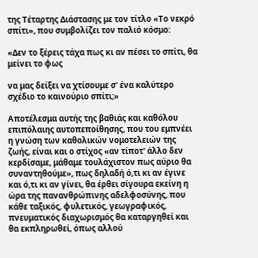της Τέταρτης Διάστασης με τον τίτλο «Το νεκρό σπίτι», που συμβολίζει τον παλιό κόσμο:

«Δεν το ξέρεις τάχα πως κι αν πέσει το σπίτι, θα μείνει το φως

να μας δείξει να χτίσουμε σ' ένα καλύτερο σχέδιο το καινούριο σπίτι;»

Αποτέλεσμα αυτής της βαθιάς και καθόλου επιπόλαιης αυτοπεποίθησης, που του εμπνέει η γνώση των καθολικών νομοτελειών της ζωής, είναι και ο στίχος «αν τίποτ' άλλο δεν κερδίσαμε, μάθαμε τουλάχιστον πως αύριο θα συναντηθούμε», πως δηλαδή ό,τι κι αν έγινε και ό,τι κι αν γίνει, θα έρθει σίγουρα εκείνη η ώρα της πανανθρώπινης αδελφοσύνης, που κάθε ταξικός, φυλετικός, γεωγραφικός, πνευματικός διαχωρισμός θα καταργηθεί και θα εκπληρωθεί, όπως αλλού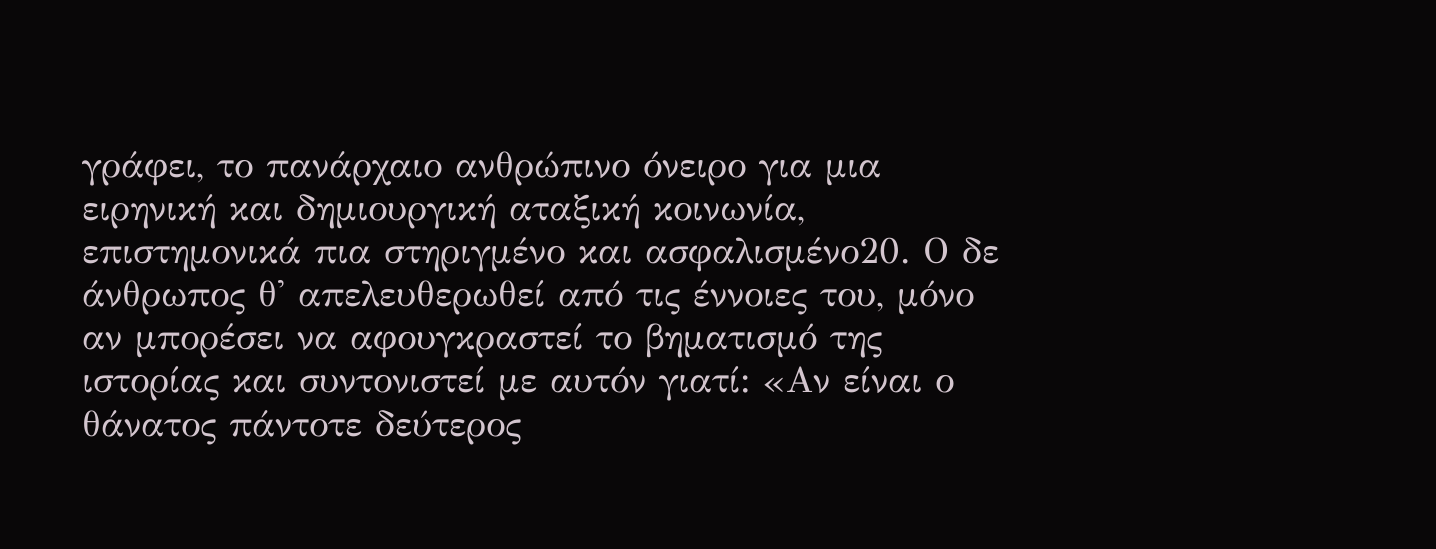γράφει, το πανάρχαιο ανθρώπινο όνειρο για μια ειρηνική και δημιουργική αταξική κοινωνία, επιστημονικά πια στηριγμένο και ασφαλισμένο20. Ο δε άνθρωπος θ' απελευθερωθεί από τις έννοιες του, μόνο αν μπορέσει να αφουγκραστεί το βηματισμό της ιστορίας και συντονιστεί με αυτόν γιατί: «Αν είναι ο θάνατος πάντοτε δεύτερος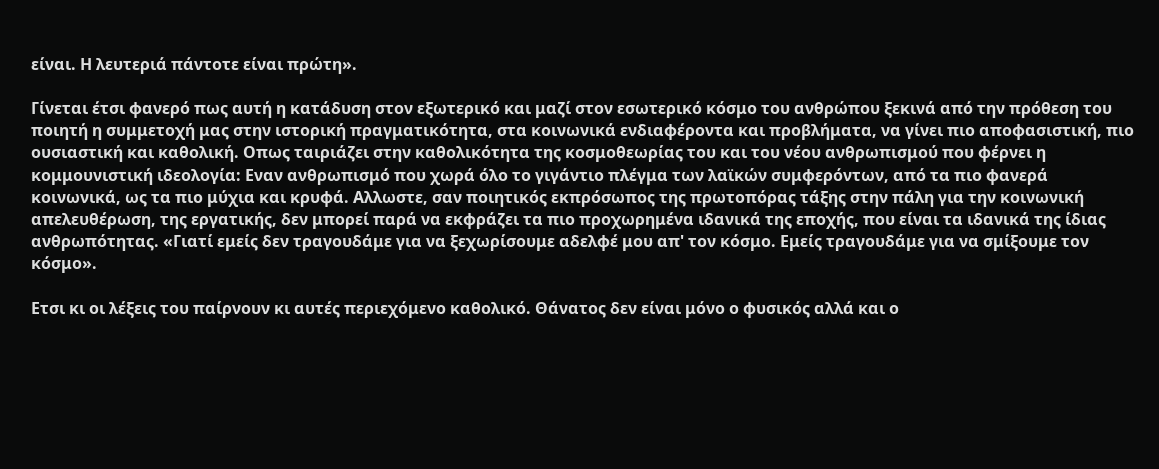είναι. Η λευτεριά πάντοτε είναι πρώτη».

Γίνεται έτσι φανερό πως αυτή η κατάδυση στον εξωτερικό και μαζί στον εσωτερικό κόσμο του ανθρώπου ξεκινά από την πρόθεση του ποιητή η συμμετοχή μας στην ιστορική πραγματικότητα, στα κοινωνικά ενδιαφέροντα και προβλήματα, να γίνει πιο αποφασιστική, πιο ουσιαστική και καθολική. Οπως ταιριάζει στην καθολικότητα της κοσμοθεωρίας του και του νέου ανθρωπισμού που φέρνει η κομμουνιστική ιδεολογία: Εναν ανθρωπισμό που χωρά όλο το γιγάντιο πλέγμα των λαϊκών συμφερόντων, από τα πιο φανερά κοινωνικά, ως τα πιο μύχια και κρυφά. Αλλωστε, σαν ποιητικός εκπρόσωπος της πρωτοπόρας τάξης στην πάλη για την κοινωνική απελευθέρωση, της εργατικής, δεν μπορεί παρά να εκφράζει τα πιο προχωρημένα ιδανικά της εποχής, που είναι τα ιδανικά της ίδιας ανθρωπότητας. «Γιατί εμείς δεν τραγουδάμε για να ξεχωρίσουμε αδελφέ μου απ' τον κόσμο. Εμείς τραγουδάμε για να σμίξουμε τον κόσμο».

Ετσι κι οι λέξεις του παίρνουν κι αυτές περιεχόμενο καθολικό. Θάνατος δεν είναι μόνο ο φυσικός αλλά και ο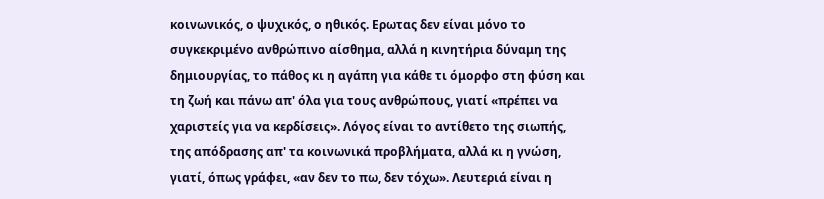κοινωνικός, ο ψυχικός, ο ηθικός. Ερωτας δεν είναι μόνο το συγκεκριμένο ανθρώπινο αίσθημα, αλλά η κινητήρια δύναμη της δημιουργίας, το πάθος κι η αγάπη για κάθε τι όμορφο στη φύση και τη ζωή και πάνω απ' όλα για τους ανθρώπους, γιατί «πρέπει να χαριστείς για να κερδίσεις». Λόγος είναι το αντίθετο της σιωπής, της απόδρασης απ' τα κοινωνικά προβλήματα, αλλά κι η γνώση, γιατί, όπως γράφει, «αν δεν το πω, δεν τόχω». Λευτεριά είναι η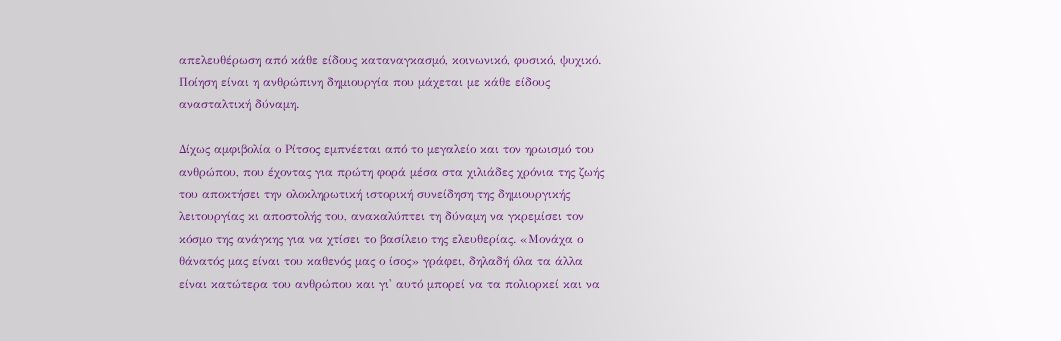απελευθέρωση από κάθε είδους καταναγκασμό, κοινωνικό, φυσικό, ψυχικό. Ποίηση είναι η ανθρώπινη δημιουργία που μάχεται με κάθε είδους ανασταλτική δύναμη.

Δίχως αμφιβολία ο Ρίτσος εμπνέεται από το μεγαλείο και τον ηρωισμό του ανθρώπου, που έχοντας για πρώτη φορά μέσα στα χιλιάδες χρόνια της ζωής του αποκτήσει την ολοκληρωτική ιστορική συνείδηση της δημιουργικής λειτουργίας κι αποστολής του, ανακαλύπτει τη δύναμη να γκρεμίσει τον κόσμο της ανάγκης για να χτίσει το βασίλειο της ελευθερίας. «Μονάχα ο θάνατός μας είναι του καθενός μας ο ίσος» γράφει, δηλαδή όλα τα άλλα είναι κατώτερα του ανθρώπου και γι' αυτό μπορεί να τα πολιορκεί και να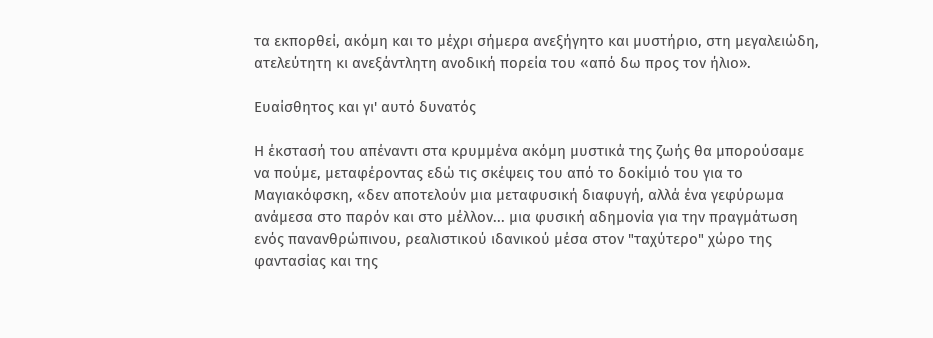τα εκπορθεί, ακόμη και το μέχρι σήμερα ανεξήγητο και μυστήριο, στη μεγαλειώδη, ατελεύτητη κι ανεξάντλητη ανοδική πορεία του «από δω προς τον ήλιο».

Ευαίσθητος και γι' αυτό δυνατός

Η έκστασή του απέναντι στα κρυμμένα ακόμη μυστικά της ζωής θα μπορούσαμε να πούμε, μεταφέροντας εδώ τις σκέψεις του από το δοκίμιό του για το Μαγιακόφσκη, «δεν αποτελούν μια μεταφυσική διαφυγή, αλλά ένα γεφύρωμα ανάμεσα στο παρόν και στο μέλλον... μια φυσική αδημονία για την πραγμάτωση ενός πανανθρώπινου, ρεαλιστικού ιδανικού μέσα στον "ταχύτερο" χώρο της φαντασίας και της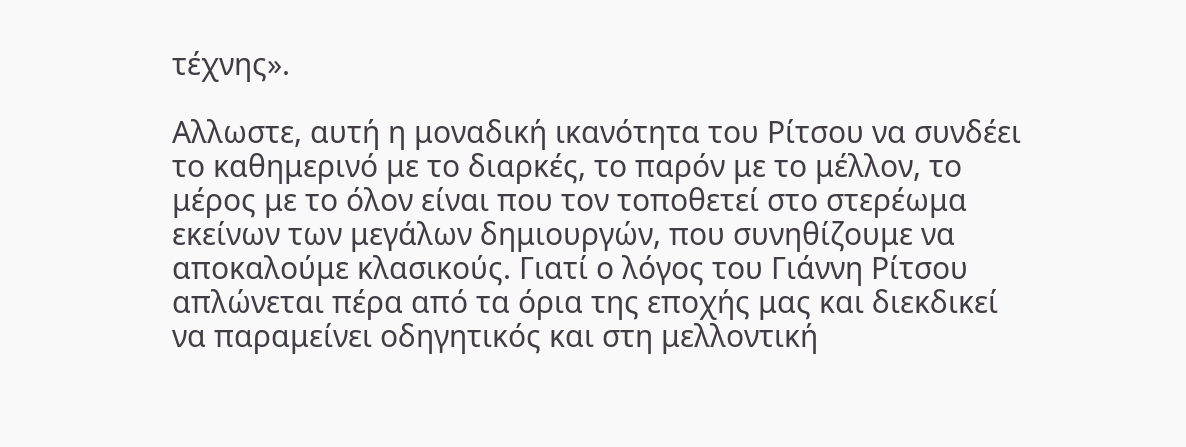τέχνης».

Αλλωστε, αυτή η μοναδική ικανότητα του Ρίτσου να συνδέει το καθημερινό με το διαρκές, το παρόν με το μέλλον, το μέρος με το όλον είναι που τον τοποθετεί στο στερέωμα εκείνων των μεγάλων δημιουργών, που συνηθίζουμε να αποκαλούμε κλασικούς. Γιατί ο λόγος του Γιάννη Ρίτσου απλώνεται πέρα από τα όρια της εποχής μας και διεκδικεί να παραμείνει οδηγητικός και στη μελλοντική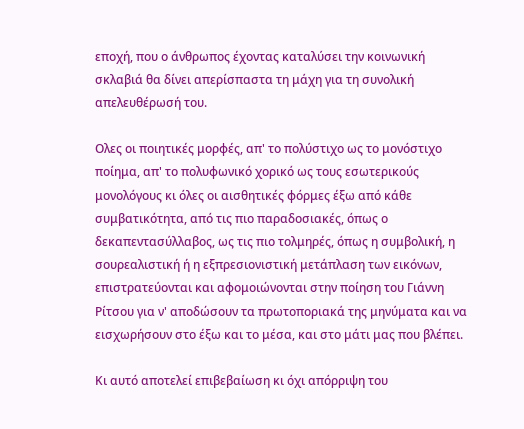εποχή, που ο άνθρωπος έχοντας καταλύσει την κοινωνική σκλαβιά θα δίνει απερίσπαστα τη μάχη για τη συνολική απελευθέρωσή του.

Ολες οι ποιητικές μορφές, απ' το πολύστιχο ως το μονόστιχο ποίημα, απ' το πολυφωνικό χορικό ως τους εσωτερικούς μονολόγους κι όλες οι αισθητικές φόρμες έξω από κάθε συμβατικότητα, από τις πιο παραδοσιακές, όπως ο δεκαπεντασύλλαβος, ως τις πιο τολμηρές, όπως η συμβολική, η σουρεαλιστική ή η εξπρεσιονιστική μετάπλαση των εικόνων, επιστρατεύονται και αφομοιώνονται στην ποίηση του Γιάννη Ρίτσου για ν' αποδώσουν τα πρωτοποριακά της μηνύματα και να εισχωρήσουν στο έξω και το μέσα, και στο μάτι μας που βλέπει.

Κι αυτό αποτελεί επιβεβαίωση κι όχι απόρριψη του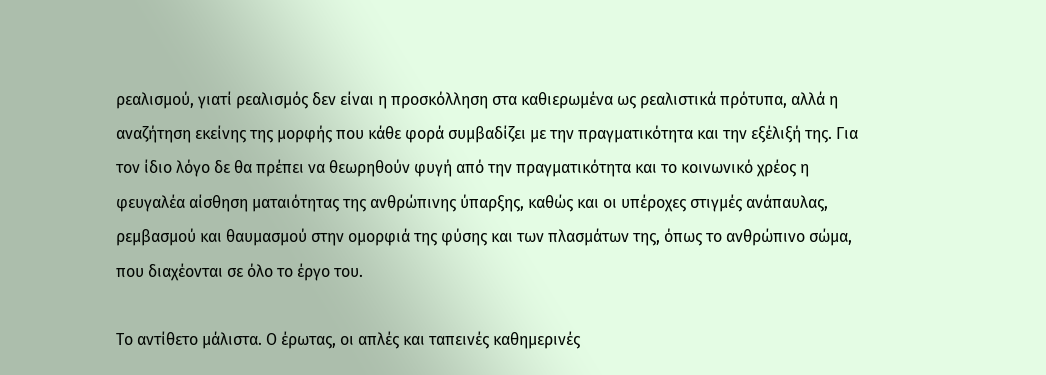ρεαλισμού, γιατί ρεαλισμός δεν είναι η προσκόλληση στα καθιερωμένα ως ρεαλιστικά πρότυπα, αλλά η αναζήτηση εκείνης της μορφής που κάθε φορά συμβαδίζει με την πραγματικότητα και την εξέλιξή της. Για τον ίδιο λόγο δε θα πρέπει να θεωρηθούν φυγή από την πραγματικότητα και το κοινωνικό χρέος η φευγαλέα αίσθηση ματαιότητας της ανθρώπινης ύπαρξης, καθώς και οι υπέροχες στιγμές ανάπαυλας, ρεμβασμού και θαυμασμού στην ομορφιά της φύσης και των πλασμάτων της, όπως το ανθρώπινο σώμα, που διαχέονται σε όλο το έργο του.

Το αντίθετο μάλιστα. Ο έρωτας, οι απλές και ταπεινές καθημερινές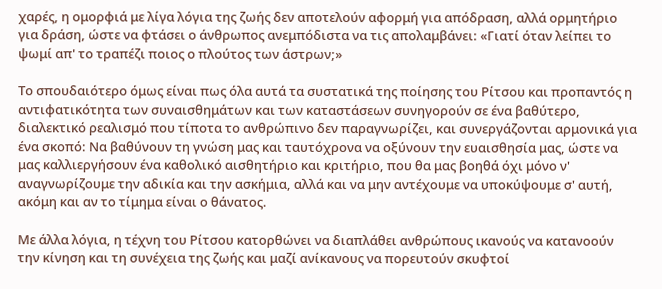χαρές, η ομορφιά με λίγα λόγια της ζωής δεν αποτελούν αφορμή για απόδραση, αλλά ορμητήριο για δράση, ώστε να φτάσει ο άνθρωπος ανεμπόδιστα να τις απολαμβάνει: «Γιατί όταν λείπει το ψωμί απ' το τραπέζι ποιος ο πλούτος των άστρων;»

Το σπουδαιότερο όμως είναι πως όλα αυτά τα συστατικά της ποίησης του Ρίτσου και προπαντός η αντιφατικότητα των συναισθημάτων και των καταστάσεων συνηγορούν σε ένα βαθύτερο, διαλεκτικό ρεαλισμό που τίποτα το ανθρώπινο δεν παραγνωρίζει, και συνεργάζονται αρμονικά για ένα σκοπό: Να βαθύνουν τη γνώση μας και ταυτόχρονα να οξύνουν την ευαισθησία μας, ώστε να μας καλλιεργήσουν ένα καθολικό αισθητήριο και κριτήριο, που θα μας βοηθά όχι μόνο ν' αναγνωρίζουμε την αδικία και την ασκήμια, αλλά και να μην αντέχουμε να υποκύψουμε σ' αυτή, ακόμη και αν το τίμημα είναι ο θάνατος.

Με άλλα λόγια, η τέχνη του Ρίτσου κατορθώνει να διαπλάθει ανθρώπους ικανούς να κατανοούν την κίνηση και τη συνέχεια της ζωής και μαζί ανίκανους να πορευτούν σκυφτοί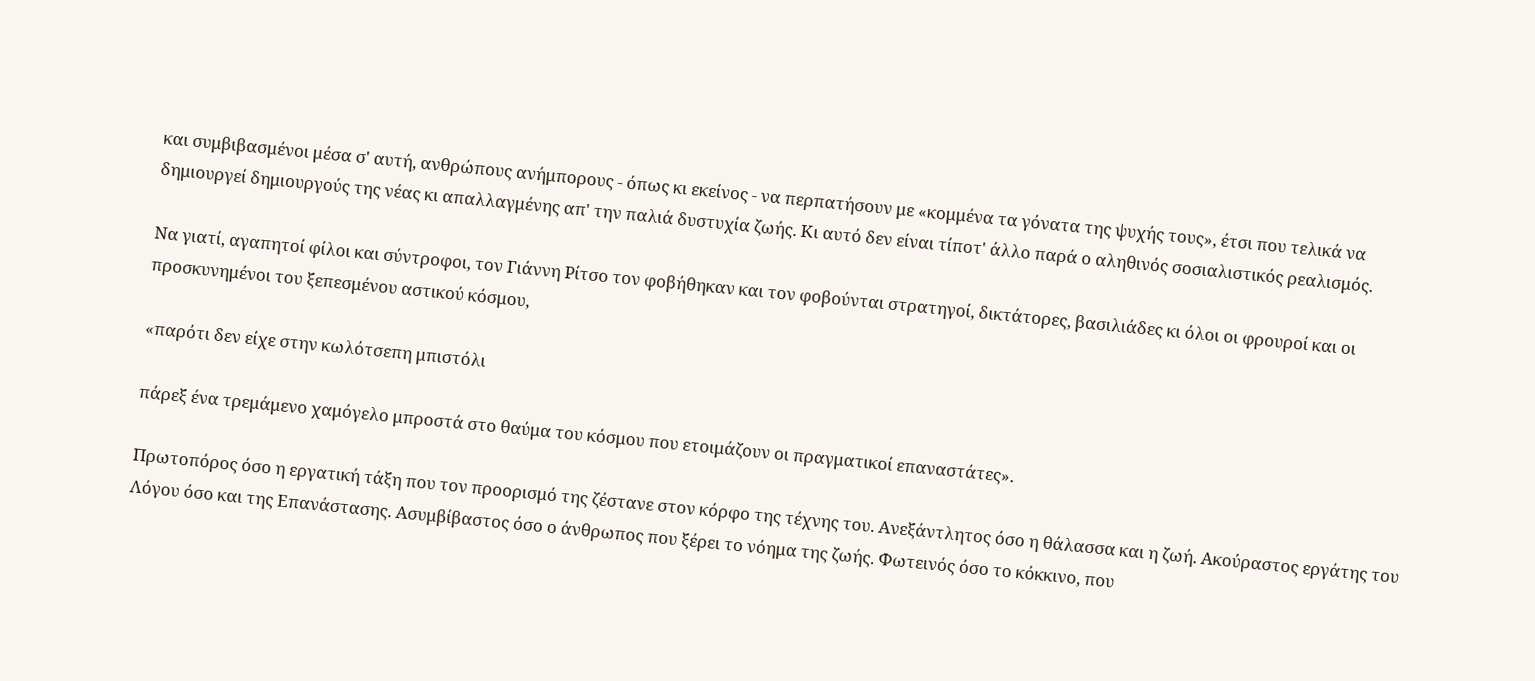και συμβιβασμένοι μέσα σ' αυτή, ανθρώπους ανήμπορους - όπως κι εκείνος - να περπατήσουν με «κομμένα τα γόνατα της ψυχής τους», έτσι που τελικά να δημιουργεί δημιουργούς της νέας κι απαλλαγμένης απ' την παλιά δυστυχία ζωής. Κι αυτό δεν είναι τίποτ' άλλο παρά ο αληθινός σοσιαλιστικός ρεαλισμός.

Να γιατί, αγαπητοί φίλοι και σύντροφοι, τον Γιάννη Ρίτσο τον φοβήθηκαν και τον φοβούνται στρατηγοί, δικτάτορες, βασιλιάδες κι όλοι οι φρουροί και οι προσκυνημένοι του ξεπεσμένου αστικού κόσμου,

«παρότι δεν είχε στην κωλότσεπη μπιστόλι

πάρεξ ένα τρεμάμενο χαμόγελο μπροστά στο θαύμα του κόσμου που ετοιμάζουν οι πραγματικοί επαναστάτες».

Πρωτοπόρος όσο η εργατική τάξη που τον προορισμό της ζέστανε στον κόρφο της τέχνης του. Ανεξάντλητος όσο η θάλασσα και η ζωή. Ακούραστος εργάτης του Λόγου όσο και της Επανάστασης. Ασυμβίβαστος όσο ο άνθρωπος που ξέρει το νόημα της ζωής. Φωτεινός όσο το κόκκινο, που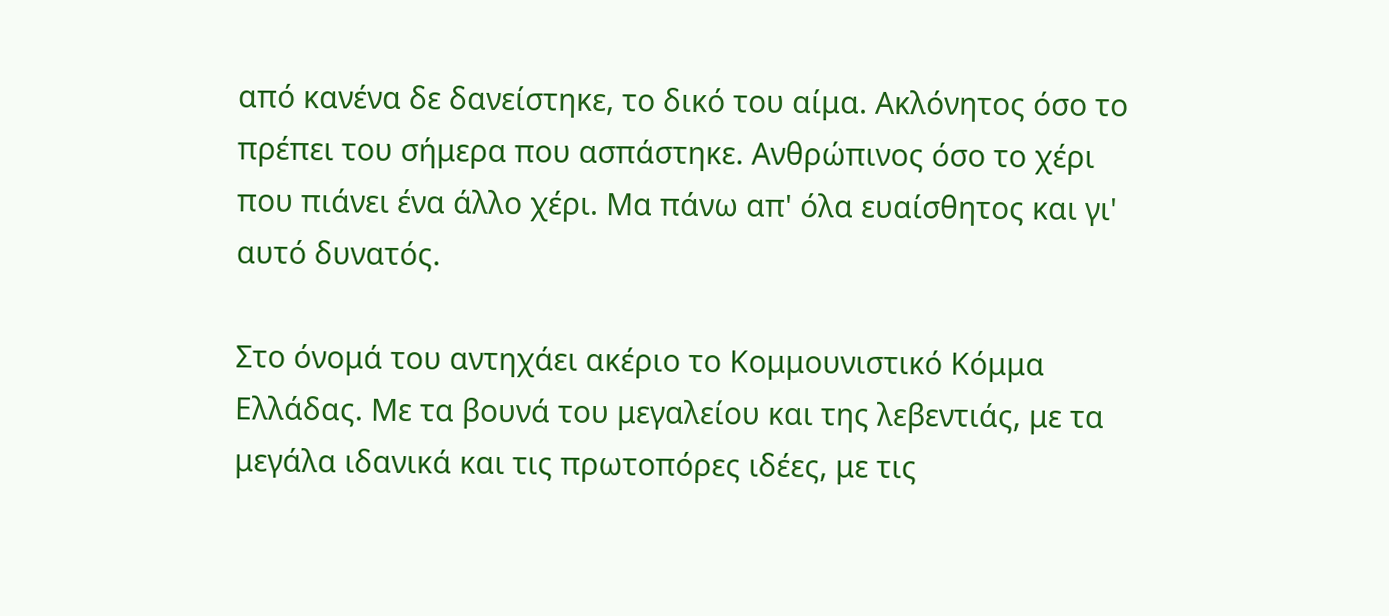από κανένα δε δανείστηκε, το δικό του αίμα. Ακλόνητος όσο το πρέπει του σήμερα που ασπάστηκε. Ανθρώπινος όσο το χέρι που πιάνει ένα άλλο χέρι. Μα πάνω απ' όλα ευαίσθητος και γι' αυτό δυνατός.

Στο όνομά του αντηχάει ακέριο το Κομμουνιστικό Κόμμα Ελλάδας. Με τα βουνά του μεγαλείου και της λεβεντιάς, με τα μεγάλα ιδανικά και τις πρωτοπόρες ιδέες, με τις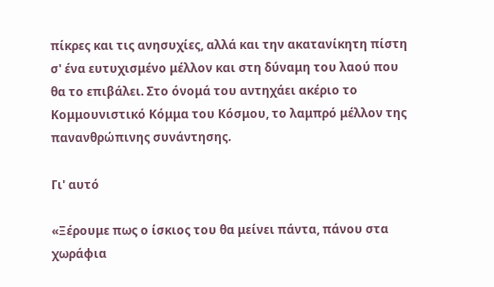πίκρες και τις ανησυχίες, αλλά και την ακατανίκητη πίστη σ' ένα ευτυχισμένο μέλλον και στη δύναμη του λαού που θα το επιβάλει. Στο όνομά του αντηχάει ακέριο το Κομμουνιστικό Κόμμα του Κόσμου, το λαμπρό μέλλον της πανανθρώπινης συνάντησης.

Γι' αυτό

«Ξέρουμε πως ο ίσκιος του θα μείνει πάντα, πάνου στα χωράφια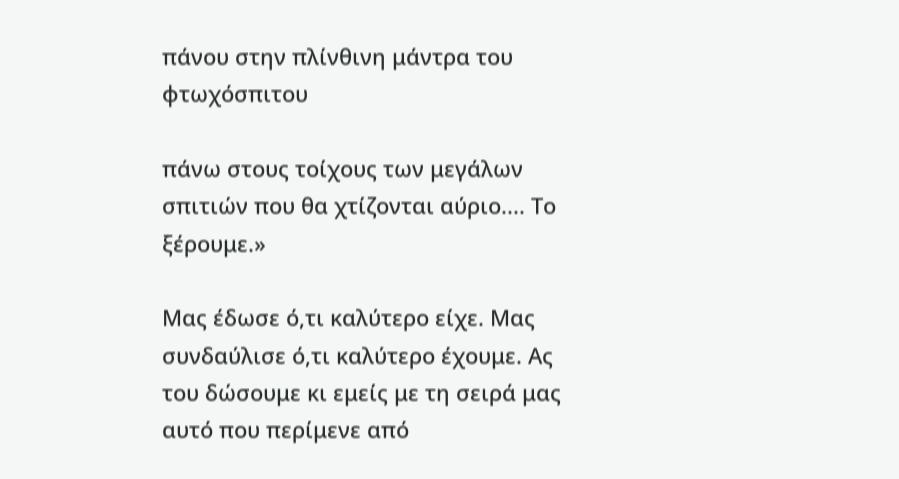πάνου στην πλίνθινη μάντρα του φτωχόσπιτου

πάνω στους τοίχους των μεγάλων σπιτιών που θα χτίζονται αύριο.... Το ξέρουμε.»

Μας έδωσε ό,τι καλύτερο είχε. Μας συνδαύλισε ό,τι καλύτερο έχουμε. Ας του δώσουμε κι εμείς με τη σειρά μας αυτό που περίμενε από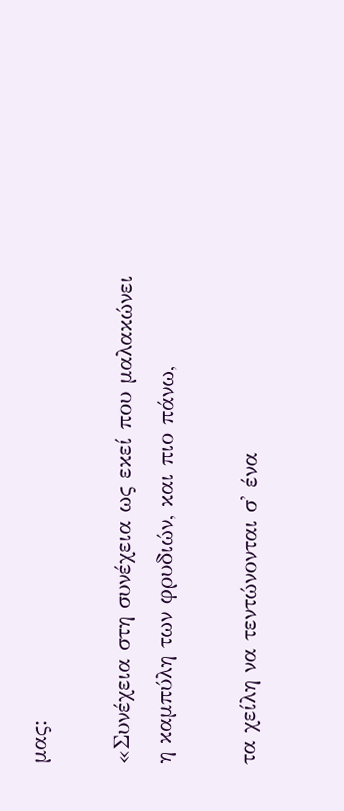μας:

«Συνέχεια στη συνέχεια ως εκεί που μαλακώνει η καμπύλη των φρυδιών, και πιο πάνω,

τα χείλη να τεντώνονται σ' ένα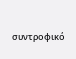συντροφικό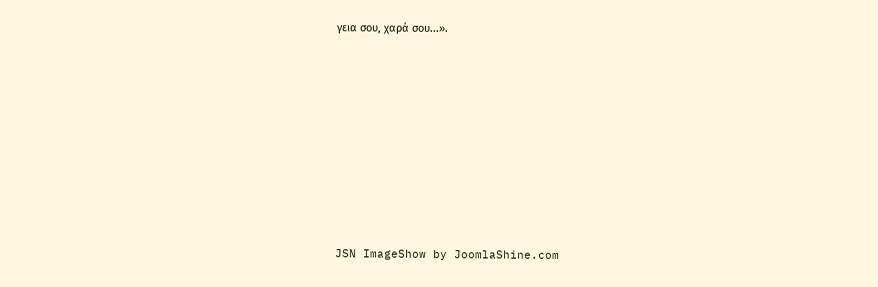γεια σου, χαρά σου...».









JSN ImageShow by JoomlaShine.com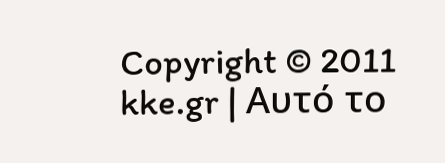Copyright © 2011 kke.gr | Αυτό το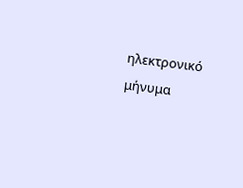ηλεκτρονικό μήνυμα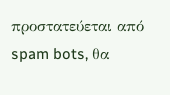προστατεύεται από spam bots, θα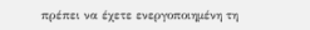πρέπει να έχετε ενεργοποιημένη τη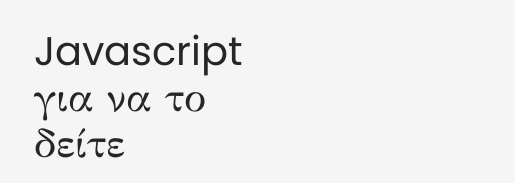Javascript για να το δείτε